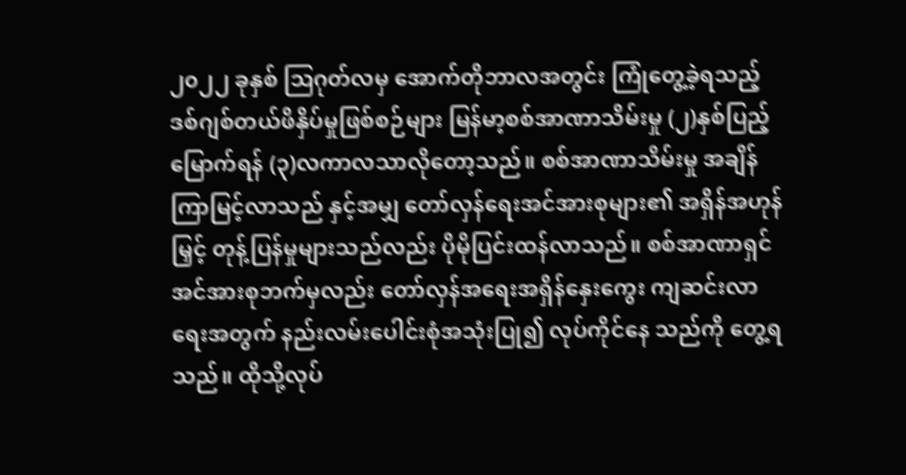၂၀၂၂ ခုနှစ် ဩဂုတ်လမှ အောက်တိုဘာလအတွင်း ကြုံတွေ့ခဲ့ရသည့် ဒစ်ဂျစ်တယ်ဖိနှိပ်မှုဖြစ်စဉ်များ မြန်မာ့စစ်အာဏာသိမ်းမှု (၂)နှစ်ပြည့်မြောက်ရန် (၃)လကာလသာလိုတော့သည်။ စစ်အာဏာသိမ်းမှု အချိန်ကြာမြင့်လာသည် နှင့်အမျှ တော်လှန်ရေးအင်အားစုများ၏ အရှိန်အဟုန်မြှင့် တုန့်ပြန်မှုများသည်လည်း ပိုမိုပြင်းထန်လာသည်။ စစ်အာဏာရှင်အင်အားစုဘက်မှလည်း တော်လှန်အရေးအရှိန်နှေးကွေး ကျဆင်းလာရေးအတွက် နည်းလမ်းပေါင်းစုံအသုံးပြု၍ လုပ်ကိုင်နေ သည်ကို တွေ့ရသည်။ ထိုသို့လုပ်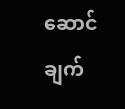ဆောင်ချက်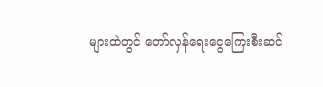များထဲတွင် တော်လှန်ရေးငွေကြေးစီးဆင်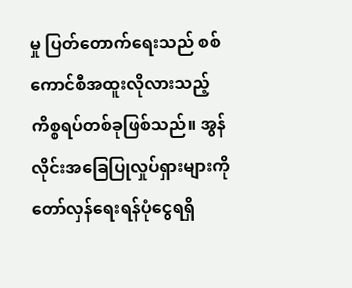မှု ပြတ်တောက်ရေးသည် စစ်ကောင်စီအထူးလိုလားသည့် ကိစ္စရပ်တစ်ခုဖြစ်သည်။ အွန်လိုင်းအခြေပြုလှုပ်ရှားများကို တော်လှန်ရေးရန်ပုံငွေရရှိ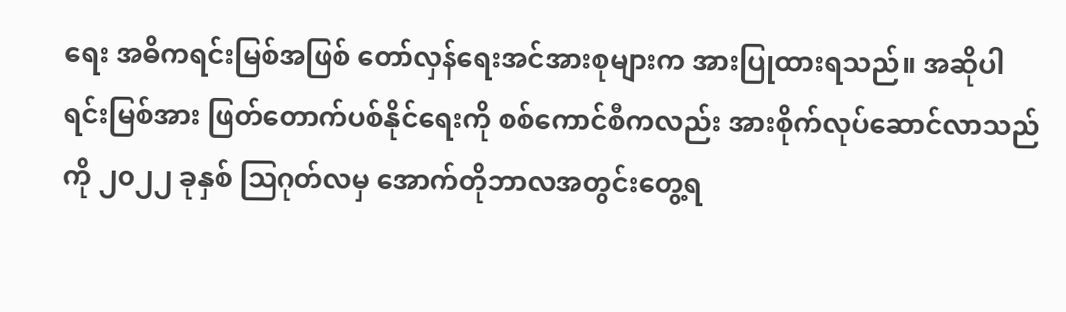ရေး အဓိကရင်းမြစ်အဖြစ် တော်လှန်ရေးအင်အားစုများက အားပြုထားရသည်။ အဆိုပါရင်းမြစ်အား ဖြတ်တောက်ပစ်နိုင်ရေးကို စစ်ကောင်စီကလည်း အားစိုက်လုပ်ဆောင်လာသည်ကို ၂၀၂၂ ခုနှစ် ဩဂုတ်လမှ အောက်တိုဘာလအတွင်းတွေ့ရ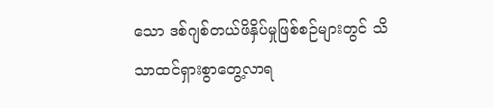သော ဒစ်ဂျစ်တယ်ဖိနှိပ်မှုဖြစ်စဉ်များတွင် သိသာထင်ရှားစွာတွေ့လာရ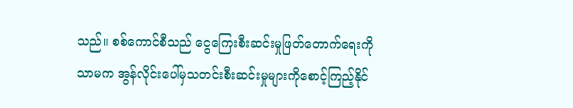သည်။ စစ်ကောင်စီသည် ငွေကြေးစီးဆင်းမှုဖြတ်တောက်ရေးကိုသာမက အွန်လိုင်းပေါ်မှသတင်းစီးဆင်းမှုများကိုစောင့်ကြည့်နိုင်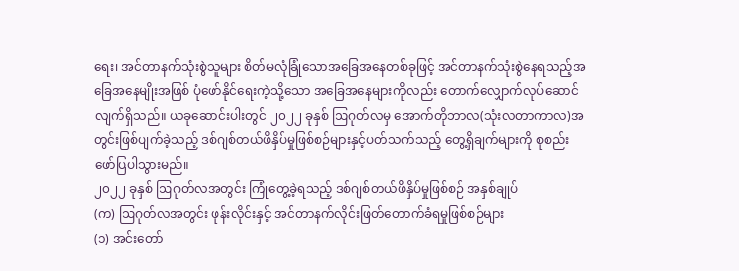ရေး၊ အင်တာနက်သုံးစွဲသူများ စိတ်မလုံခြုံသောအခြေအနေတစ်ခုဖြင့် အင်တာနက်သုံးစွဲနေရသည့်အခြေအနေမျိုးအဖြစ် ပုံဖော်နိုင်ရေးကဲ့သို့သော အခြေအနေများကိုလည်း တောက်လျှောက်လုပ်ဆောင်လျက်ရှိသည်။ ယခုဆောင်းပါးတွင် ၂၀၂၂ ခုနှစ် ဩဂုတ်လမှ အောက်တိုဘာလ(သုံးလတာကာလ)အတွင်းဖြစ်ပျက်ခဲ့သည့် ဒစ်ဂျစ်တယ်ဖိနှိပ်မှုဖြစ်စဉ်များနှင့်ပတ်သက်သည့် တွေ့ရှိချက်များကို စုစည်းဖော်ပြပါသွားမည်။
၂၀၂၂ ခုနှစ် ဩဂုတ်လအတွင်း ကြုံတွေ့ခဲ့ရသည့် ဒစ်ဂျစ်တယ်ဖိနှိပ်မှုဖြစ်စဉ် အနှစ်ချုပ်
(က) ဩဂုတ်လအတွင်း ဖုန်းလိုင်းနှင့် အင်တာနက်လိုင်းဖြတ်တောက်ခံရမှုဖြစ်စဉ်များ
(၁) အင်းတော်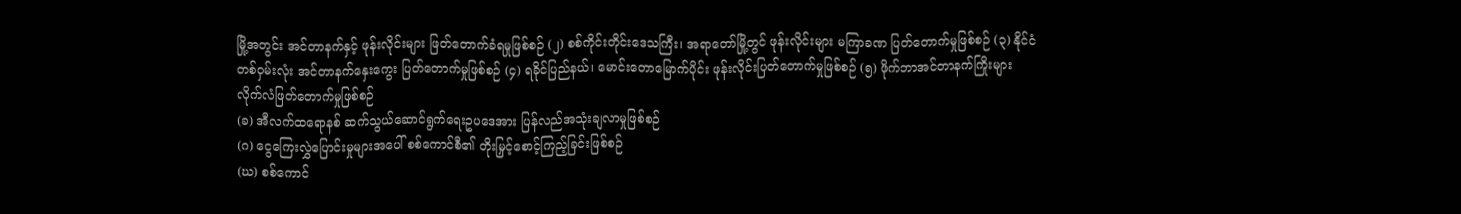မြို့အတွင်း အင်တာနက်နှင့် ဖုန်းလိုင်းများ ဖြတ်တောက်ခံရမှုဖြစ်စဉ် (၂) စစ်ကိုင်းတိုင်းဒေသကြီး၊ အရာတော်မြို့တွင် ဖုန်းလိုင်းများ မကြာခဏ ပြတ်တောက်မှုဖြစ်စဉ် (၃) နိုင်ငံတစ်ဝှမ်းလုံး အင်တာနက်နှေးကွေး ပြတ်တောက်မှုဖြစ်စဉ် (၄) ရခိုင်ပြည်နယ်၊ မောင်းတောမြောက်ပိုင်း ဖုန်းလိုင်းပြတ်တောက်မှုဖြစ်စဉ် (၅) ဖိုက်ဘာအင်တာနက်ကြိုးများ လိုက်လံဖြတ်တောက်မှုဖြစ်စဉ်
(ခ) အီလက်ထရောနစ် ဆက်သွယ်ဆောင်ရွက်ရေးဥပဒေအား ပြန်လည်အသုံးချလာမှုဖြစ်စဉ်
(ဂ) ငွေကြေးလွှဲပြောင်းမှုများအပေါ် စစ်ကောင်စီ၏ တိုးမြှင့်စောင့်ကြည့်ခြင်းဖြစ်စဉ်
(ဃ) စစ်ကောင်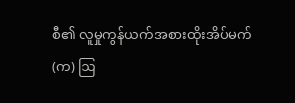စီ၏ လူမှုကွန်ယက်အစားထိုးအိပ်မက်
(က) ဩ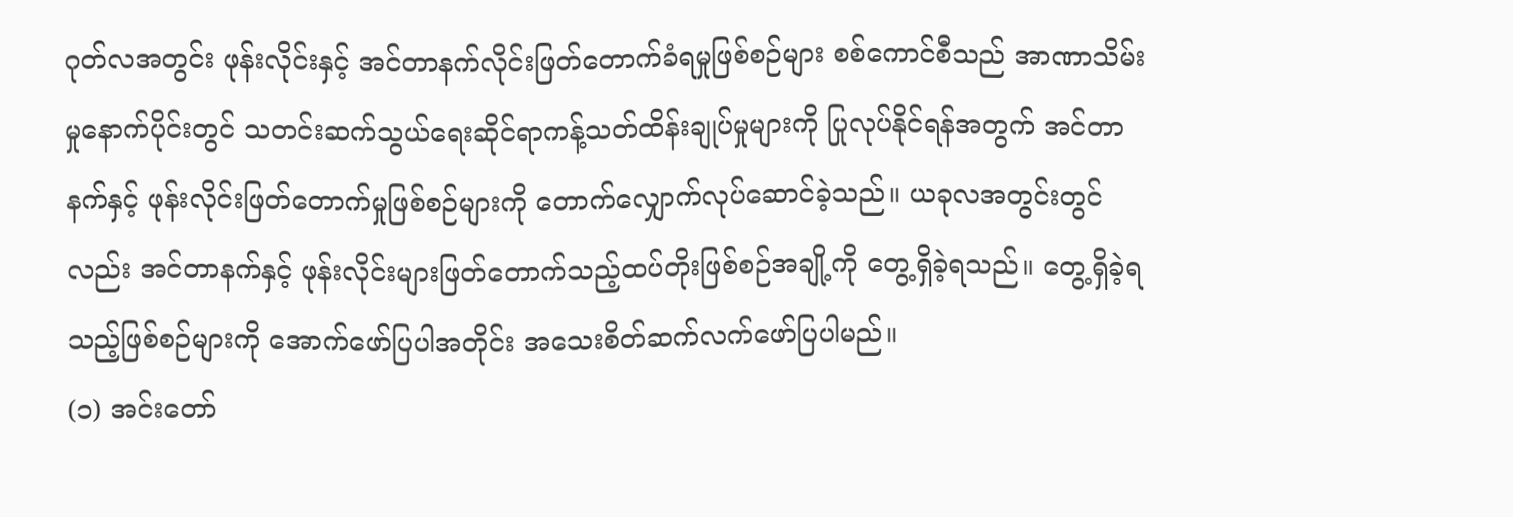ဂုတ်လအတွင်း ဖုန်းလိုင်းနှင့် အင်တာနက်လိုင်းဖြတ်တောက်ခံရမှုဖြစ်စဉ်များ စစ်ကောင်စီသည် အာဏာသိမ်းမှုနောက်ပိုင်းတွင် သတင်းဆက်သွယ်ရေးဆိုင်ရာကန့်သတ်ထိန်းချုပ်မှုများကို ပြုလုပ်နိုင်ရန်အတွက် အင်တာနက်နှင့် ဖုန်းလိုင်းဖြတ်တောက်မှုဖြစ်စဉ်များကို တောက်လျှောက်လုပ်ဆောင်ခဲ့သည်။ ယခုလအတွင်းတွင်လည်း အင်တာနက်နှင့် ဖုန်းလိုင်းများဖြတ်တောက်သည့်ထပ်တိုးဖြစ်စဉ်အချို့ကို တွေ့ရှိခဲ့ရသည်။ တွေ့ရှိခဲ့ရသည့်ဖြစ်စဉ်များကို အောက်ဖော်ပြပါအတိုင်း အသေးစိတ်ဆက်လက်ဖော်ပြပါမည်။
(၁) အင်းတော်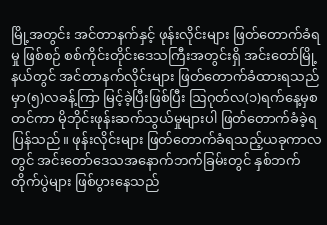မြို့အတွင်း အင်တာနက်နှင့် ဖုန်းလိုင်းများ ဖြတ်တောက်ခံရမှု ဖြစ်စဉ် စစ်ကိုင်းတိုင်းဒေသကြီးအတွင်းရှိ အင်းတော်မြို့နယ်တွင် အင်တာနက်လိုင်းများ ဖြတ်တောက်ခံထားရသည်မှာ(၅)လခန့်ကြာ မြင့်ခဲ့ပြီးဖြစ်ပြီး ဩဂုတ်လ(၁)ရက်နေ့မှစတင်ကာ မိုဘိုင်းဖုန်းဆက်သွယ်မှုများပါ ဖြတ်တောက်ခံခဲ့ရပြန်သည်။ ဖုန်းလိုင်းများ ဖြတ်တောက်ခံရသည့်ယခုကာလတွင် အင်းတော်ဒေသအနောက်ဘက်ခြမ်းတွင် နှစ်ဘက်တိုက်ပွဲများ ဖြစ်ပွားနေသည်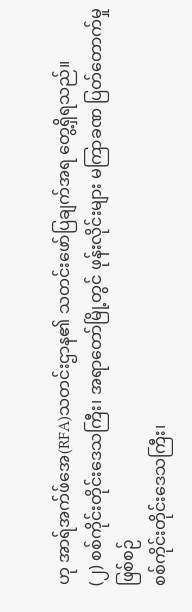ဟု အာရ်အက်ဖ်အေ(RFA)သတင်းဌာန၏ သတင်းဖော်ပြချက်အရ တွေ့ရှိရသည်။
(၂) စစ်ကိုင်းတိုင်းဒေသကြီး၊ အရာတော်မြို့တွင် ဖုန်းလိုင်းများ မကြာခဏ ပြတ်တောက်မှုဖြစ်စဉ်
စစ်ကိုင်းတိုင်းဒေသကြီး၊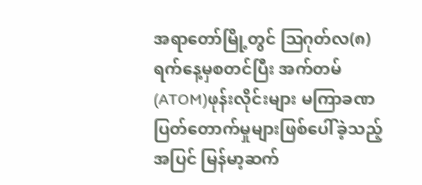အရာတော်မြို့တွင် ဩဂုတ်လ(၈)ရက်နေ့မှစတင်ပြီး အက်တမ်(ATOM)ဖုန်းလိုင်းများ မကြာခဏ ပြတ်တောက်မှုများဖြစ်ပေါ်ခဲ့သည့်အပြင် မြန်မာ့ဆက်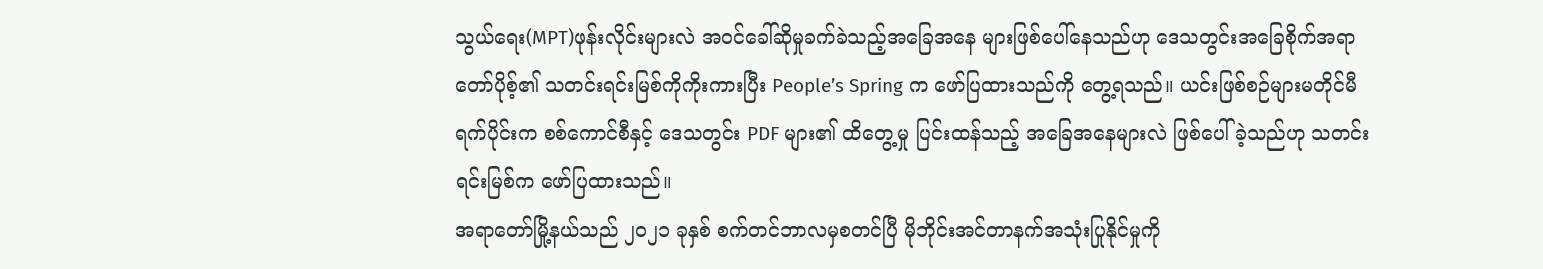သွယ်ရေး(MPT)ဖုန်းလိုင်းများလဲ အဝင်ခေါ်ဆိုမှုခက်ခဲသည့်အခြေအနေ များဖြစ်ပေါ်နေသည်ဟု ဒေသတွင်းအခြေစိုက်အရာတော်ပိုစ့်၏ သတင်းရင်းမြစ်ကိုကိုးကားပြီး People’s Spring က ဖော်ပြထားသည်ကို တွေ့ရသည်။ ယင်းဖြစ်စဉ်များမတိုင်မီ ရက်ပိုင်းက စစ်ကောင်စီနှင့် ဒေသတွင်း PDF များ၏ ထိတွေ့မှု ပြင်းထန်သည့် အခြေအနေများလဲ ဖြစ်ပေါ်ခဲ့သည်ဟု သတင်းရင်းမြစ်က ဖော်ပြထားသည်။
အရာတော်မြို့နယ်သည် ၂၀၂၁ ခုနှစ် စက်တင်ဘာလမှစတင်ပြီ မိုဘိုင်းအင်တာနက်အသုံးပြုနိုင်မှုကို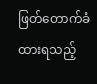ဖြတ်တောက်ခံ ထားရသည့်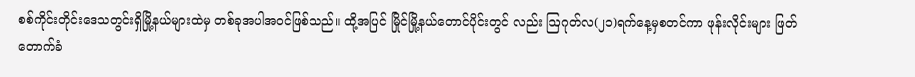စစ်ကိုင်းတိုင်းဒေသတွင်းရှိမြို့နယ်များထဲမှ တစ်ခုအပါအဝင်ဖြစ်သည်။ ထို့အပြင် မြိုင်မြို့နယ်တောင်ပိုင်းတွင် လည်း ဩဂုတ်လ(၂၁)ရက်နေ့မှစတင်ကာ ဖုန်းလိုင်းများ ဖြတ်တောက်ခံ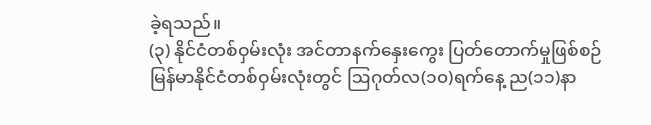ခဲ့ရသည်။
(၃) နိုင်ငံတစ်ဝှမ်းလုံး အင်တာနက်နှေးကွေး ပြတ်တောက်မှုဖြစ်စဉ်
မြန်မာနိုင်ငံတစ်ဝှမ်းလုံးတွင် ဩဂုတ်လ(၁၀)ရက်နေ့ ည(၁၁)နာ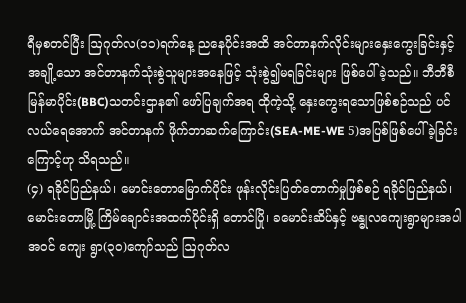ရီမှစတင်ပြီး ဩဂုတ်လ(၁၁)ရက်နေ့ ညနေပိုင်းအထိ အင်တာနက်လိုင်းများနှေးကွေးခြင်းနှင့် အချို့သော အင်တာနက်သုံးစွဲသူများအနေဖြင့် သုံးစွဲ၍မရခြင်းများ ဖြစ်ပေါ်ခဲ့သည်။ ဘီဘီစီမြန်မာပိုင်း(BBC)သတင်းဌာန၏ ဖော်ပြချက်အရ ထိုကဲ့သို့ နှေးကွေးရသောဖြစ်စဉ်သည် ပင်လယ်ရေအောက် အင်တာနက် ဖိုက်ဘာဆက်ကြောင်း(SEA-ME-WE 5)အပြစ်ဖြစ်ပေါ်ခဲ့ခြင်းကြောင့်ဟု သိရသည်။
(၄) ရခိုင်ပြည်နယ်၊ မောင်းတောမြောက်ပိုင်း ဖုန်းလိုင်းပြတ်တောက်မှုဖြစ်စဉ် ရခိုင်ပြည်နယ်၊ မောင်းတောမြို့ ကြိမ်ချောင်းအထက်ပိုင်းရှိ တောင်ပြို၊ ခမောင်းဆိပ်နှင့် ဗန္ဓုလကျေးရွာများအပါအဝင် ကျေး ရွာ(၃၀)ကျော်သည် ဩဂုတ်လ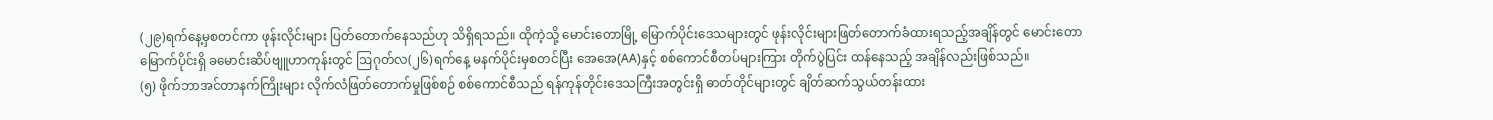(၂၉)ရက်နေ့မှစတင်ကာ ဖုန်းလိုင်းများ ပြတ်တောက်နေသည်ဟု သိရှိရသည်။ ထိုကဲ့သို့ မောင်းတောမြို့ မြောက်ပိုင်းဒေသများတွင် ဖုန်းလိုင်းများဖြတ်တောက်ခံထားရသည့်အချိန်တွင် မောင်းတောမြောက်ပိုင်းရှိ ခမောင်းဆိပ်ဗျူဟာကုန်းတွင် ဩဂုတ်လ(၂၆)ရက်နေ့ မနက်ပိုင်းမှစတင်ပြီး အေအေ(AA)နှင့် စစ်ကောင်စီတပ်များကြား တိုက်ပွဲပြင်း ထန်နေသည့် အချိန်လည်းဖြစ်သည်။
(၅) ဖိုက်ဘာအင်တာနက်ကြိုးများ လိုက်လံဖြတ်တောက်မှုဖြစ်စဉ် စစ်ကောင်စီသည် ရန်ကုန်တိုင်းဒေသကြီးအတွင်းရှိ ဓာတ်တိုင်များတွင် ချိတ်ဆက်သွယ်တန်းထား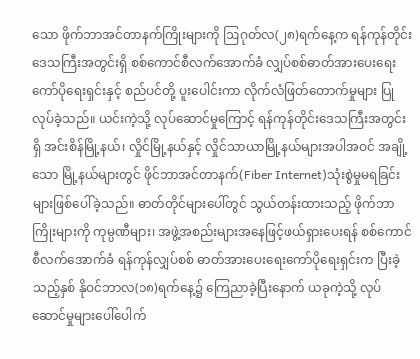သော ဖိုက်ဘာအင်တာနက်ကြိုးများကို ဩဂုတ်လ(၂၈)ရက်နေ့က ရန်ကုန်တိုင်းဒေသကြီးအတွင်းရှိ စစ်ကောင်စီလက်အောက်ခံ လျှပ်စစ်ဓာတ်အားပေးရေးကော်ပိုရေးရှင်းနှင့် စည်ပင်တို့ ပူးပေါင်းကာ လိုက်လံဖြတ်တောက်မှုများ ပြုလုပ်ခဲ့သည်။ ယင်းကဲ့သို့ လုပ်ဆောင်မှုကြောင့် ရန်ကုန်တိုင်းဒေသကြီးအတွင်းရှိ အင်းစိန်မြို့နယ်၊ လှိုင်မြို့နယ်နှင့် လှိုင်သာယာမြို့နယ်များအပါအဝင် အချို့သော မြို့နယ်များတွင် ဖိုင်ဘာအင်တာနက်(Fiber Internet)သုံးစွဲမှုမရခြင်းများဖြစ်ပေါ်ခဲ့သည်။ ဓာတ်တိုင်များပေါ်တွင် သွယ်တန်းထားသည့် ဖိုက်ဘာကြိုးများကို ကုမ္ပဏီများ၊ အဖွဲ့အစည်းများအနေဖြင့်ဖယ်ရှားပေးရန် စစ်ကောင်စီလက်အောက်ခံ ရန်ကုန်လျှပ်စစ် ဓာတ်အားပေးရေးကော်ပိုရေးရှင်းက ပြီးခဲ့သည့်နှစ် နိုဝင်ဘာလ(၁၈)ရက်နေ့၌ ကြေညာခဲ့ပြီးနောက် ယခုကဲ့သို့ လုပ်ဆောင်မှုများပေါ်ပေါက်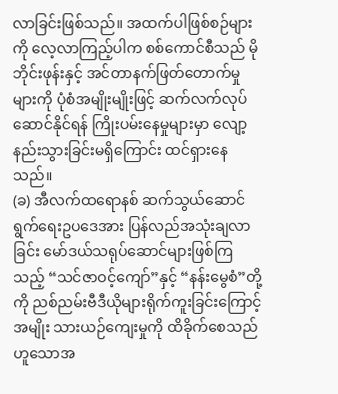လာခြင်းဖြစ်သည်။ အထက်ပါဖြစ်စဉ်များကို လေ့လာကြည့်ပါက စစ်ကောင်စီသည် မိုဘိုင်းဖုန်းနှင့် အင်တာနက်ဖြတ်တောက်မှုများကို ပုံစံအမျိုးမျိုးဖြင့် ဆက်လက်လုပ်ဆောင်နိုင်ရန် ကြိုးပမ်းနေမှုများမှာ လျော့နည်းသွားခြင်းမရှိကြောင်း ထင်ရှားနေသည်။
(ခ) အီလက်ထရောနစ် ဆက်သွယ်ဆောင်ရွက်ရေးဥပဒေအား ပြန်လည်အသုံးချလာခြင်း မော်ဒယ်သရုပ်ဆောင်များဖြစ်ကြသည့် “သင်ဇာဝင့်ကျော်”နှင့် “နန်းမွေစံ”တို့ကို ညစ်ညမ်းဗီဒီယိုများရိုက်ကူးခြင်းကြောင့် အမျိုး သားယဉ်ကျေးမှုကို ထိခိုက်စေသည်ဟူသောအ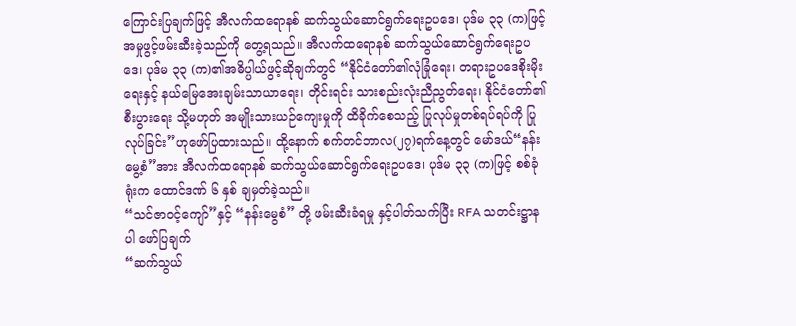ကြောင်းပြချက်ဖြင့် အီလက်ထရောနစ် ဆက်သွယ်ဆောင်ရွက်ရေးဥပဒေ၊ ပုဒ်မ ၃၃ (က)ဖြင့် အမှုဖွင့်ဖမ်းဆီးခဲ့သည်ကို တွေ့ရသည်။ အီလက်ထရောနစ် ဆက်သွယ်ဆောင်ရွက်ရေးဥပဒေ၊ ပုဒ်မ ၃၃ (က)၏အဓိပ္ပါယ်ဖွင့်ဆိုချက်တွင် “နိုင်ငံတော်၏လုံခြုံရေး၊ တရားဥပဒေစိုးမိုးရေးနှင့် နယ်မြေအေးချမ်းသာယာရေး၊ တိုင်းရင်း သားစည်းလုံးညီညွတ်ရေး၊ နိုင်ငံတော်၏ စီးပွားရေး သို့မဟုတ် အမျိုးသားယဉ်ကျေးမှုကို ထိခိုက်စေသည့် ပြုလုပ်မှုတစ်ရပ်ရပ်ကို ပြုလုပ်ခြင်း”ဟုဖော်ပြထားသည်။ ထို့နောက် စက်တင်ဘာလ(၂၇)ရက်နေ့တွင် မော်ဒယ်“နန်းမွေ့စံ”အား အီလက်ထရောနစ် ဆက်သွယ်ဆောင်ရွက်ရေးဥပဒေ၊ ပုဒ်မ ၃၃ (က)ဖြင့် စစ်ခုံရုံးက ထောင်ဒဏ် ၆ နှစ် ချမှတ်ခဲ့သည်။
“သင်ဇာဝင့်ကျော်”နှင့် “နန်းမွေစံ” တို့ ဖမ်းဆီးခံရမှု နှင့်ပါတ်သက်ပြီး RFA သတင်းဋ္ဌာနပါ ဖော်ပြချက်
“ဆက်သွယ်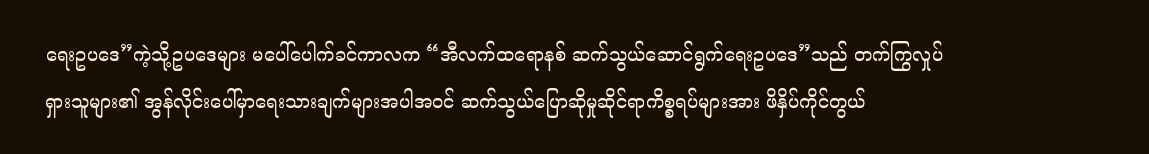ရေးဥပဒေ”ကဲ့သို့ဥပဒေများ မပေါ်ပေါက်ခင်ကာလက “အီလက်ထရောနစ် ဆက်သွယ်ဆောင်ရွက်ရေးဥပဒေ”သည် တက်ကြွလှုပ်ရှားသူများ၏ အွန်လိုင်းပေါ်မှာရေးသားချက်များအပါအဝင် ဆက်သွယ်ပြောဆိုမှုဆိုင်ရာကိစ္စရပ်များအား ဖိနှိပ်ကိုင်တွယ်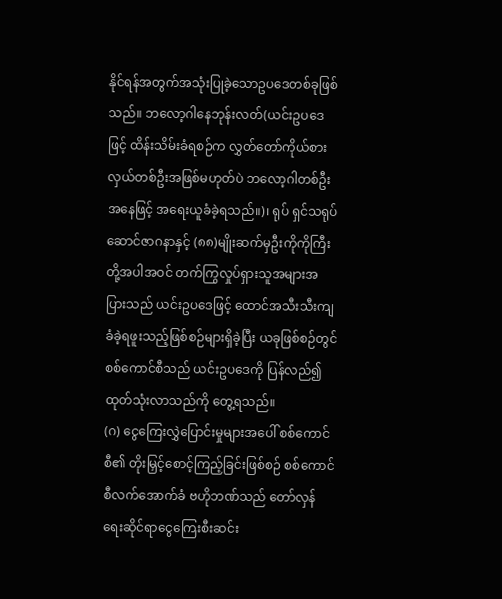နိုင်ရန်အတွက်အသုံးပြုခဲ့သောဥပဒေတစ်ခုဖြစ်သည်။ ဘလော့ဂါနေဘုန်းလတ်(ယင်းဥပဒေဖြင့် ထိန်းသိမ်းခံရစဉ်က လွှတ်တော်ကိုယ်စားလှယ်တစ်ဦးအဖြစ်မဟုတ်ပဲ ဘလော့ဂါတစ်ဦးအနေဖြင့် အရေးယူခံခဲ့ရသည်။)၊ ရုပ် ရှင်သရုပ်ဆောင်ဇာဂနာနှင့် (၈၈)မျိုးဆက်မှဦးကိုကိုကြီးတို့အပါအဝင် တက်ကြွလှုပ်ရှားသူအများအပြားသည် ယင်းဥပဒေဖြင့် ထောင်အသီးသီးကျခံခဲ့ရဖူးသည့်ဖြစ်စဉ်များရှိခဲ့ပြီး ယခုဖြစ်စဉ်တွင် စစ်ကောင်စီသည် ယင်းဥပဒေကို ပြန်လည်၍ထုတ်သုံးလာသည်ကို တွေ့ရသည်။
(ဂ) ငွေကြေးလွှဲပြောင်းမှုများအပေါ် စစ်ကောင်စီ၏ တိုးမြှင့်စောင့်ကြည့်ခြင်းဖြစ်စဉ် စစ်ကောင်စီလက်အောက်ခံ ဗဟိုဘဏ်သည် တော်လှန်ရေးဆိုင်ရာငွေကြေးစီးဆင်း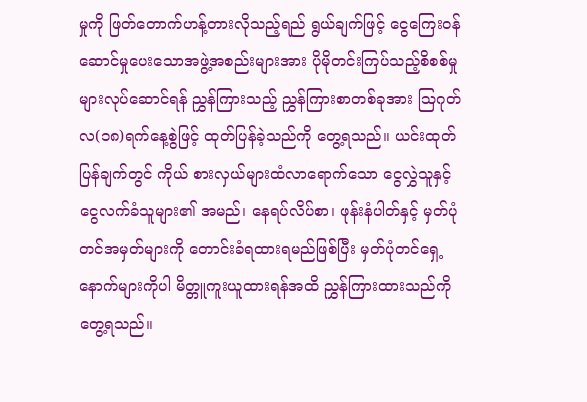မှုကို ဖြတ်တောက်ဟန့်တားလိုသည့်ရည် ရွယ်ချက်ဖြင့် ငွေကြေးဝန်ဆောင်မှုပေးသောအဖွဲ့အစည်းများအား ပိုမိုတင်းကြပ်သည့်စိစစ်မှုများလုပ်ဆောင်ရန် ညွှန်ကြားသည့် ညွှန်ကြားစာတစ်ခုအား ဩဂုတ်လ(၁၈)ရက်နေ့စွဲဖြင့် ထုတ်ပြန်ခဲ့သည်ကို တွေ့ရသည်။ ယင်းထုတ်ပြန်ချက်တွင် ကိုယ် စားလှယ်များထံလာရောက်သော ငွေလွှဲသူနှင့် ငွေလက်ခံသူများ၏ အမည်၊ နေရပ်လိပ်စာ၊ ဖုန်းနံပါတ်နှင့် မှတ်ပုံတင်အမှတ်များကို တောင်းခံရထားရမည်ဖြစ်ပြီး မှတ်ပုံတင်ရှေ့နောက်များကိုပါ မိတ္တူကူးယူထားရန်အထိ ညွှန်ကြားထားသည်ကို တွေ့ရသည်။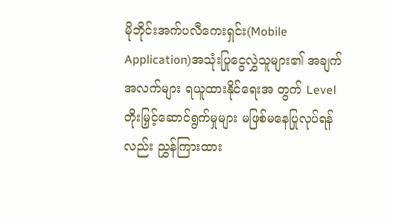မိုဘိုင်းအက်ပလီကေးရှင်း(Mobile Application)အသုံးပြုငွေလွှဲသူများ၏ အချက်အလက်များ ရယူထားနိုင်ရေးအ တွက် Level တိုးမြှင့်ဆောင်ရွက်မှုများ မဖြစ်မနေပြုလုပ်ရန်လည်း ညွှန်ကြားထား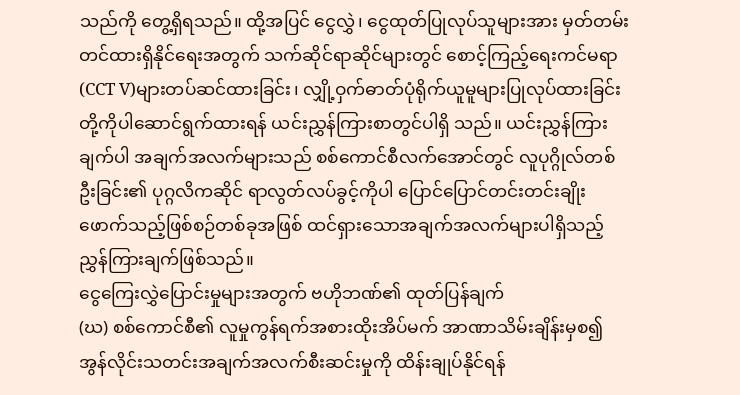သည်ကို တွေ့ရှိရသည်။ ထို့အပြင် ငွေလွှဲ၊ ငွေထုတ်ပြုလုပ်သူများအား မှတ်တမ်းတင်ထားရှိနိုင်ရေးအတွက် သက်ဆိုင်ရာဆိုင်များတွင် စောင့်ကြည့်ရေးကင်မရာ(CCT V)များတပ်ဆင်ထားခြင်း၊ လျှို့ဝှက်ဓာတ်ပုံရိုက်ယူမူများပြုလုပ်ထားခြင်းတို့ကိုပါဆောင်ရွက်ထားရန် ယင်းညွှန်ကြားစာတွင်ပါရှိ သည်။ ယင်းညွှန်ကြားချက်ပါ အချက်အလက်များသည် စစ်ကောင်စီလက်အောင်တွင် လူပုဂ္ဂိုလ်တစ်ဦးခြင်း၏ ပုဂ္ဂလိကဆိုင် ရာလွတ်လပ်ခွင့်ကိုပါ ပြောင်ပြောင်တင်းတင်းချိုးဖောက်သည့်ဖြစ်စဉ်တစ်ခုအဖြစ် ထင်ရှားသောအချက်အလက်များပါရှိသည့် ညွှန်ကြားချက်ဖြစ်သည်။
ငွေကြေးလွှဲပြောင်းမှုများအတွက် ဗဟိုဘဏ်၏ ထုတ်ပြန်ချက်
(ဃ) စစ်ကောင်စီ၏ လူမှုကွန်ရက်အစားထိုးအိပ်မက် အာဏာသိမ်းချိန်းမှစ၍ အွန်လိုင်းသတင်းအချက်အလက်စီးဆင်းမှုကို ထိန်းချုပ်နိုင်ရန်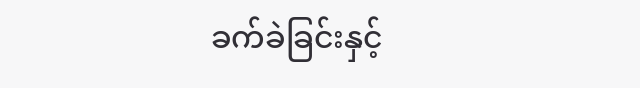ခက်ခဲခြင်းနှင့်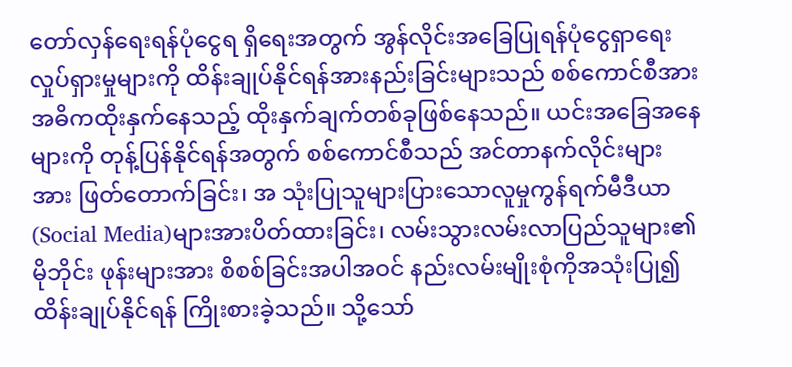တော်လှန်ရေးရန်ပုံငွေရ ရှိရေးအတွက် အွန်လိုင်းအခြေပြုရန်ပုံငွေရှာရေးလှုပ်ရှားမှုများကို ထိန်းချုပ်နိုင်ရန်အားနည်းခြင်းများသည် စစ်ကောင်စီအား အဓိကထိုးနှက်နေသည့် ထိုးနှက်ချက်တစ်ခုဖြစ်နေသည်။ ယင်းအခြေအနေများကို တုန့်ပြန်နိုင်ရန်အတွက် စစ်ကောင်စီသည် အင်တာနက်လိုင်းများအား ဖြတ်တောက်ခြင်း၊ အ သုံးပြုသူများပြားသောလူမှုကွန်ရက်မီဒီယာ(Social Media)များအားပိတ်ထားခြင်း၊ လမ်းသွားလမ်းလာပြည်သူများ၏ မိုဘိုင်း ဖုန်းများအား စိစစ်ခြင်းအပါအဝင် နည်းလမ်းမျိုးစုံကိုအသုံးပြု၍ ထိန်းချုပ်နိုင်ရန် ကြိုးစားခဲ့သည်။ သို့သော်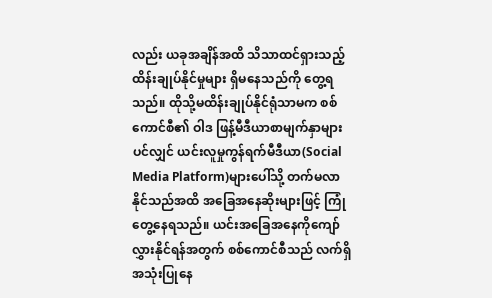လည်း ယခုအချိန်အထိ သိသာထင်ရှားသည့်ထိန်းချုပ်နိုင်မှုများ ရှိမနေသည်ကို တွေ့ရသည်။ ထိုသို့မထိန်းချုပ်နိုင်ရုံသာမက စစ်ကောင်စီ၏ ဝါဒ ဖြန့်မီဒီယာစာမျက်နှာများပင်လျှင် ယင်းလူမှုကွန်ရက်မီဒီယာ(Social Media Platform)များပေါ်သို့ တက်မလာနိုင်သည်အထိ အခြေအနေဆိုးများဖြင့် ကြုံတွေ့နေရသည်။ ယင်းအခြေအနေကိုကျော်လွှားနိုင်ရန်အတွက် စစ်ကောင်စီသည် လက်ရှိအသုံးပြုနေ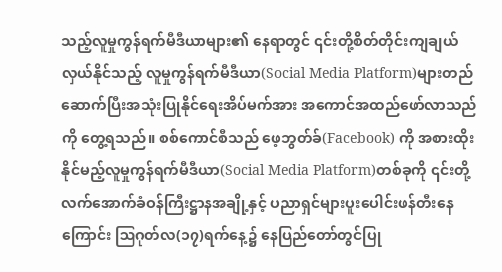သည့်လူမှုကွန်ရက်မီဒီယာများ၏ နေရာတွင် ၎င်းတို့စိတ်တိုင်းကျချယ်လှယ်နိုင်သည့် လူမှုကွန်ရက်မီဒီယာ(Social Media Platform)များတည်ဆောက်ပြီးအသုံးပြုနိုင်ရေးအိပ်မက်အား အကောင်အထည်ဖော်လာသည်ကို တွေ့ရသည်။ စစ်ကောင်စီသည် ဖေ့ဘွတ်ခ်(Facebook) ကို အစားထိုးနိုင်မည့်လူမှုကွန်ရက်မီဒီယာ(Social Media Platform)တစ်ခုကို ၎င်းတို့လက်အောက်ခံဝန်ကြီးဋ္ဌာနအချို့နှင့် ပညာရှင်များပူးပေါင်းဖန်တီးနေကြောင်း ဩဂုတ်လ(၁၇)ရက်နေ့၌ နေပြည်တော်တွင်ပြု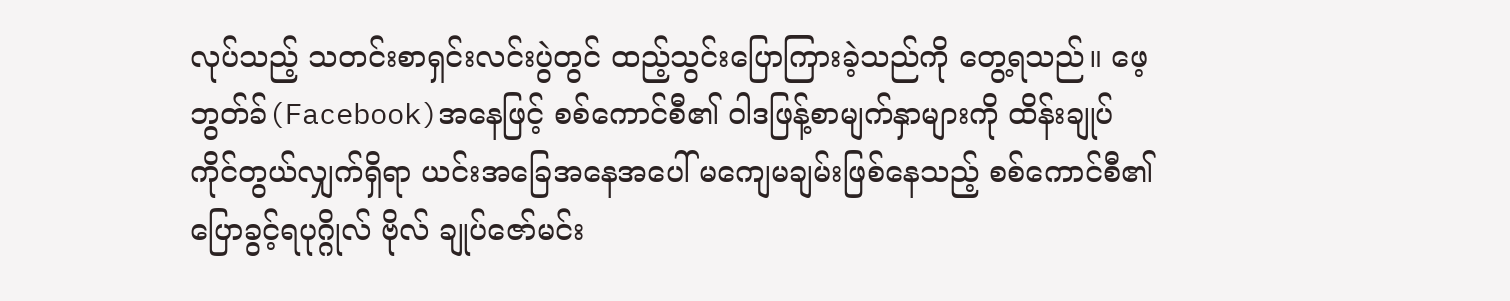လုပ်သည့် သတင်းစာရှင်းလင်းပွဲတွင် ထည့်သွင်းပြောကြားခဲ့သည်ကို တွေ့ရသည်။ ဖေ့ဘွတ်ခ်(Facebook)အနေဖြင့် စစ်ကောင်စီ၏ ဝါဒဖြန့်စာမျက်နှာများကို ထိန်းချုပ်ကိုင်တွယ်လျှက်ရှိရာ ယင်းအခြေအနေအပေါ် မကျေမချမ်းဖြစ်နေသည့် စစ်ကောင်စီ၏ ပြောခွင့်ရပုဂ္ဂိုလ် ဗိုလ် ချုပ်ဇော်မင်း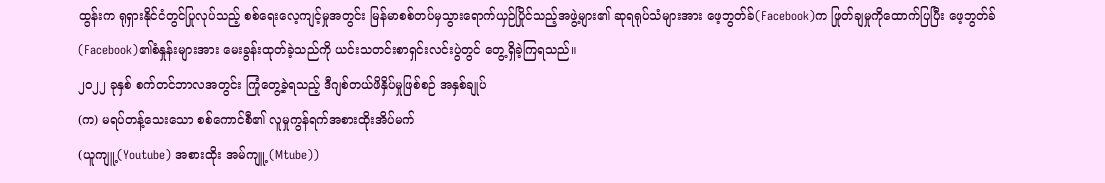ထွန်းက ရုရှားနိုင်ငံတွင်ပြုလုပ်သည့် စစ်ရေးလေ့ကျင့်မှုအတွင်း မြန်မာစစ်တပ်မှသွားရောက်ယှဉ်ပြိုင်သည့်အဖွဲ့များ၏ ဆုရရုပ်သံများအား ဖေ့ဘွတ်ခ်(Facebook)က ဖြုတ်ချမှုကိုထောက်ပြပြီး ဖေ့ဘွတ်ခ်(Facebook)၏စံနှုန်းများအား မေးခွန်းထုတ်ခဲ့သည်ကို ယင်းသတင်းစာရှင်းလင်းပွဲတွင် တွေ့ရှိခဲ့ကြရသည်။
၂၀၂၂ ခုနှစ် စက်တင်ဘာလအတွင်း ကြုံတွေ့ခဲ့ရသည့် ဒီဂျစ်တယ်ဖိနှိပ်မှုဖြစ်စဉ် အနှစ်ချုပ်
(က) မရပ်တန့်သေးသော စစ်ကောင်စီ၏ လူမှုကွန်ရက်အစားထိုးအိပ်မက်
(ယူကျူ့(Youtube) အစားထိုး အမ်ကျူ့ (Mtube))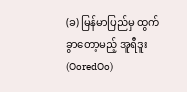(ခ) မြန်မာပြည်မှ ထွက်ခွာတော့မည့် အူရီဒူး(OoredOo)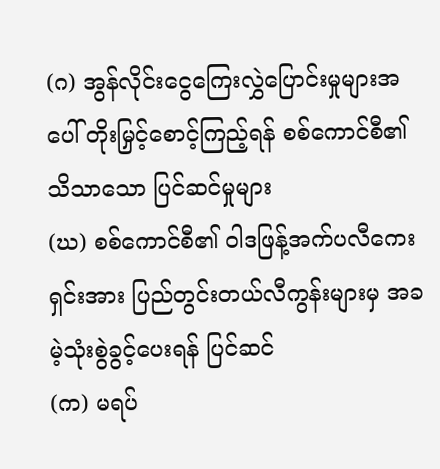(ဂ) အွန်လိုင်းငွေကြေးလွှဲပြောင်းမှုများအပေါ် တိုးမြှင့်စောင့်ကြည့်ရန် စစ်ကောင်စီ၏ သိသာသော ပြင်ဆင်မှုများ
(ဃ) စစ်ကောင်စီ၏ ဝါဒဖြန့်အက်ပလီကေးရှင်းအား ပြည်တွင်းတယ်လီကွန်းများမှ အခမဲ့သုံးစွဲခွင့်ပေးရန် ပြင်ဆင်
(က) မရပ်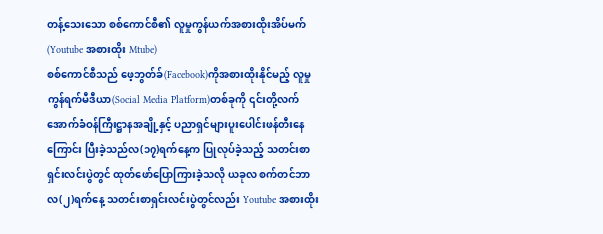တန့်သေးသော စစ်ကောင်စီ၏ လူမှုကွန်ယက်အစားထိုးအိပ်မက် (Youtube အစားထိုး Mtube)
စစ်ကောင်စီသည် ဖေ့ဘွတ်ခ်(Facebook)ကိုအစားထိုးနိုင်မည့် လူမှုကွန်ရက်မီဒီယာ(Social Media Platform)တစ်ခုကို ၎င်းတို့လက်အောက်ခံဝန်ကြီးဋ္ဌာနအချို့နှင့် ပညာရှင်များပူးပေါင်းဖန်တီးနေကြောင်း ပြီးခဲ့သည်လ(၁၇)ရက်နေ့က ပြုလုပ်ခဲ့သည့် သတင်းစာရှင်းလင်းပွဲတွင် ထုတ်ဖော်ပြောကြားခဲ့သလို ယခုလ စက်တင်ဘာလ(၂)ရက်နေ့ သတင်းစာရှင်းလင်းပွဲတွင်လည်း Youtube အစားထိုး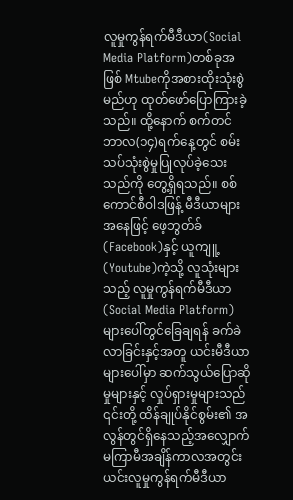လူမှုကွန်ရက်မီဒီယာ(Social Media Platform)တစ်ခုအဖြစ် Mtubeကိုအစားထိုးသုံးစွဲမည်ဟု ထုတ်ဖော်ပြောကြားခဲ့သည်။ ထို့နောက် စက်တင်ဘာလ(၁၄)ရက်နေ့တွင် စမ်းသပ်သုံးစွဲမှုပြုလုပ်ခဲ့သေးသည်ကို တွေ့ရှိရသည်။ စစ်ကောင်စီဝါဒဖြန့် မီဒီယာများအနေဖြင့် ဖေ့ဘွတ်ခ်(Facebook)နှင့် ယူကျူ့(Youtube)ကဲ့သို့ လူသုံးများသည့် လူမှုကွန်ရက်မီဒီယာ(Social Media Platform)များပေါ်တွင်ခြေချရန် ခက်ခဲလာခြင်းနှင့်အတူ ယင်းမီဒီယာများပေါ်မှာ ဆက်သွယ်ပြောဆိုမှုများနှင့် လှုပ်ရှားမှုများသည် ၎င်းတို့ ထိန်ချုပ်နိုင်စွမ်း၏ အလွန်တွင်ရှိနေသည့်အလျှောက် မကြာမီအချိန်ကာလအတွင်း ယင်းလူမှုကွန်ရက်မီဒီယာ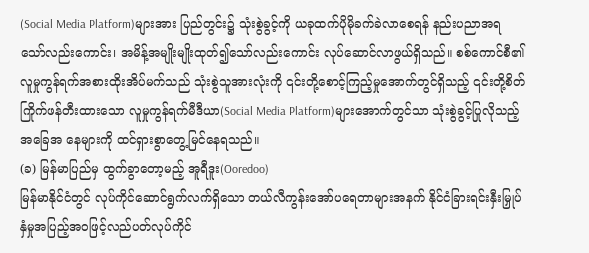(Social Media Platform)များအား ပြည်တွင်း၌ သုံးစွဲခွင့်ကို ယခုထက်ပိုမိုခက်ခဲလာစေရန် နည်းပညာအရသော်လည်းကောင်း၊ အမိန့်အမျိုးမျိုးထုတ်၍သော်လည်းကောင်း လုပ်ဆောင်လာဖွယ်ရှိသည်။ စစ်ကောင်စီ၏ လူမှုကွန်ရက်အစားထိုးအိပ်မက်သည် သုံးစွဲသူအားလုံးကို ၎င်းတို့စောင့်ကြည့်မှုအောက်တွင်ရှိသည့် ၎င်းတို့စိတ် ကြိုက်ဖန်တီးထားသော လူမှုကွန်ရက်မီဒီယာ(Social Media Platform)များအောက်တွင်သာ သုံးစွဲခွင့်ပြုလိုသည့်အခြေအ နေများကို ထင်ရှားစွာတွေ့မြင်နေရသည်။
(ခ) မြန်မာပြည်မှ ထွက်ခွာတော့မည့် အူရီဒူး(Ooredoo)
မြန်မာနိုင်ငံတွင် လုပ်ကိုင်ဆောင်ရွက်လက်ရှိသော တယ်လီကွန်းအော်ပရေတာများအနက် နိုင်ငံခြားရင်းနှီးမြှုပ်နှံမှုအပြည့်အဝဖြင့်လည်ပတ်လုပ်ကိုင်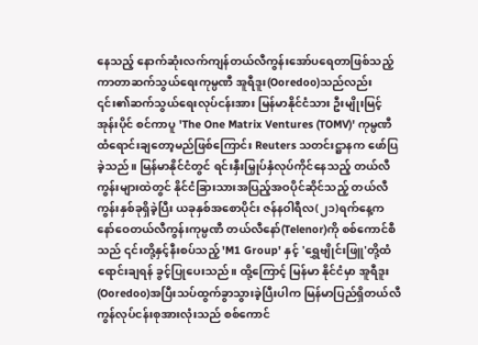နေသည့် နောက်ဆုံးလက်ကျန်တယ်လီကွန်းအော်ပရေတာဖြစ်သည့် ကာတာဆက်သွယ်ရေးကုမ္ပဏီ အူရီဒူး(Ooredoo)သည်လည်း ၎င်း၏ဆက်သွယ်ရေးလုပ်ငန်းအား မြန်မာနိုင်ငံသား ဦးမျိုးမြင့်အုန်းပိုင် စင်ကာပူ 'The One Matrix Ventures (TOMV)' ကုမ္ပဏီထံရောင်းချတော့မည်ဖြစ်ကြောင်း Reuters သတင်းဋ္ဌာနက ဖော်ပြခဲ့သည်။ မြန်မာနိုင်ငံတွင် ရင်းနှီးမြှုပ်နှံလုပ်ကိုင်နေသည့် တယ်လီကွန်းများထဲတွင် နိုင်ငံခြားသားအပြည့်အဝပိုင်ဆိုင်သည့် တယ်လီကွန်းနှစ်ခုရှိခဲ့ပြီး ယခုနှစ်အစောပိုင်း ဇန်နဝါရီလ(၂၁)ရက်နေ့က နော်ဝေတယ်လီကွန်းကုမ္ပဏီ တယ်လီနော်(Telenor)ကို စစ်ကောင်စီသည် ၎င်းတို့နှင့်နီးစပ်သည့် 'M1 Group' နှင့် 'ရွှေဗျိုင်းဖြူ'တို့ထံရောင်းချရန် ခွင့်ပြုပေးသည်။ ထို့ကြောင့် မြန်မာ နိုင်ငံမှာ အူရီဒူး(Ooredoo)အပြီးသပ်ထွက်ခွာသွားခဲ့ပြီးပါက မြန်မာပြည်ရှိတယ်လီကွန်လုပ်ငန်းစုအားလုံးသည် စစ်ကောင်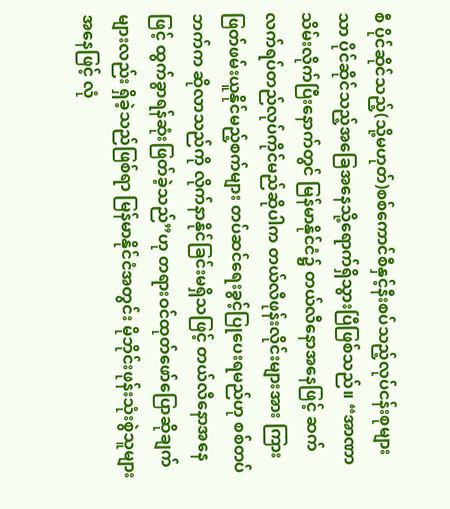စီ ပိုင်ဆိုင်သည့်(သို့မဟုတ်)စစ်ကောင်စီနှင့်နီးစပ်သည့်လုပ်ငန်းစုများသာ ပိုင်ဆိုင်သည့်အခြေအနေသို့ရောက်ရှိသွားပြီဖြစ်သည်။ “အာဏာသိမ်းလိုက်ပြီးနောက်တွင် မြန်မာနိုင်ငံ၌ တယ်လီနောအနေဖြင့် ဆက်လက်ရပ်တည်လုပ်ကိုင်မည်ဆိုပါက တယ်လီဖုန်းလိုင်းများအား ကြားဖြတ်ဖမ်းယူနိုင်မည့်စက်များ တပ်ဆင်ရေးခွင့်ပြုပေးရမည်ဟု စစ်တပ်ဘက်က ဆိုလာသည်ကို လိုက်နာနိုင်ခြင်းမရှိသဖြင့် တယ်လီနောအနေဖြင့် ထွက်ခွာရန်ဆုံးဖြတ်ခဲ့သည်”ဟု တရားဝင်ထုတ်ဖော်ပြောဆိုချက်များလည်း ရှိခဲ့သည်ဖြစ်ရာ မြန်မာနိုင်ငံအတွင်း မိုဘိုင်းဖုန်းသုံးစွဲသူများအနေဖြင့် လုံ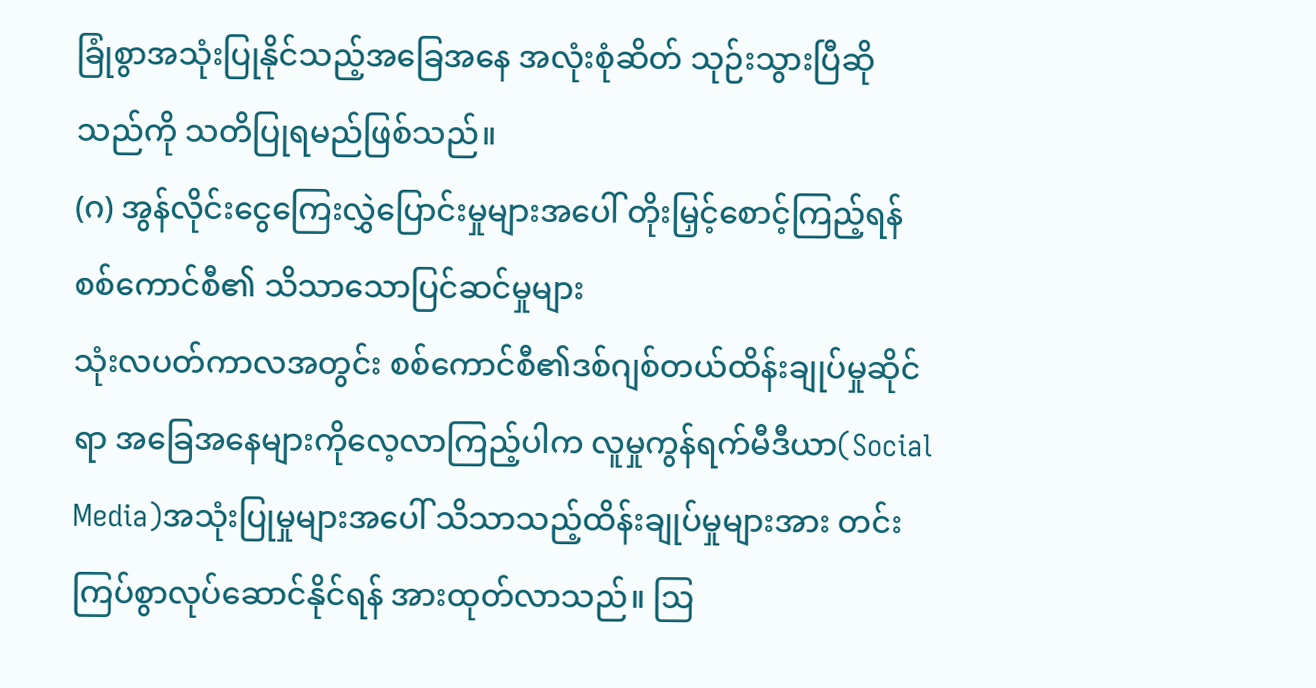ခြုံစွာအသုံးပြုနိုင်သည့်အခြေအနေ အလုံးစုံဆိတ် သုဉ်းသွားပြီဆိုသည်ကို သတိပြုရမည်ဖြစ်သည်။
(ဂ) အွန်လိုင်းငွေကြေးလွှဲပြောင်းမှုများအပေါ် တိုးမြှင့်စောင့်ကြည့်ရန် စစ်ကောင်စီ၏ သိသာသောပြင်ဆင်မှုများ
သုံးလပတ်ကာလအတွင်း စစ်ကောင်စီ၏ဒစ်ဂျစ်တယ်ထိန်းချုပ်မှုဆိုင်ရာ အခြေအနေများကိုလေ့လာကြည့်ပါက လူမှုကွန်ရက်မီဒီယာ(Social Media)အသုံးပြုမှုများအပေါ် သိသာသည့်ထိန်းချုပ်မှုများအား တင်းကြပ်စွာလုပ်ဆောင်နိုင်ရန် အားထုတ်လာသည်။ ဩ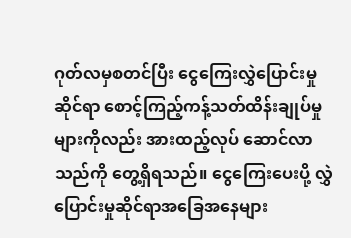ဂုတ်လမှစတင်ပြီး ငွေကြေးလွှဲပြောင်းမှုဆိုင်ရာ စောင့်ကြည့်ကန့်သတ်ထိန်းချုပ်မှုများကိုလည်း အားထည့်လုပ် ဆောင်လာသည်ကို တွေ့ရှိရသည်။ ငွေကြေးပေးပို့ လွှဲပြောင်းမှုဆိုင်ရာအခြေအနေများ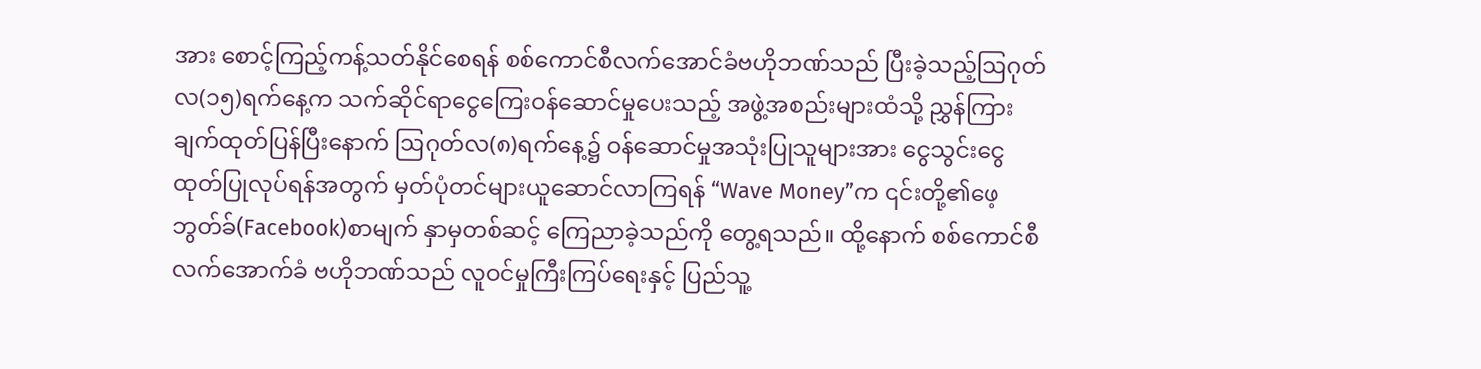အား စောင့်ကြည့်ကန့်သတ်နိုင်စေရန် စစ်ကောင်စီလက်အောင်ခံဗဟိုဘဏ်သည် ပြီးခဲ့သည့်ဩဂုတ်လ(၁၅)ရက်နေ့က သက်ဆိုင်ရာငွေကြေးဝန်ဆောင်မှုပေးသည့် အဖွဲ့အစည်းများထံသို့ ညွှန်ကြားချက်ထုတ်ပြန်ပြီးနောက် ဩဂုတ်လ(၈)ရက်နေ့၌ ဝန်ဆောင်မှုအသုံးပြုသူများအား ငွေသွင်းငွေထုတ်ပြုလုပ်ရန်အတွက် မှတ်ပုံတင်များယူဆောင်လာကြရန် “Wave Money”က ၎င်းတို့၏ဖေ့ဘွတ်ခ်(Facebook)စာမျက် နှာမှတစ်ဆင့် ကြေညာခဲ့သည်ကို တွေ့ရသည်။ ထို့နောက် စစ်ကောင်စီလက်အောက်ခံ ဗဟိုဘဏ်သည် လူဝင်မှုကြီးကြပ်ရေးနှင့် ပြည်သူ့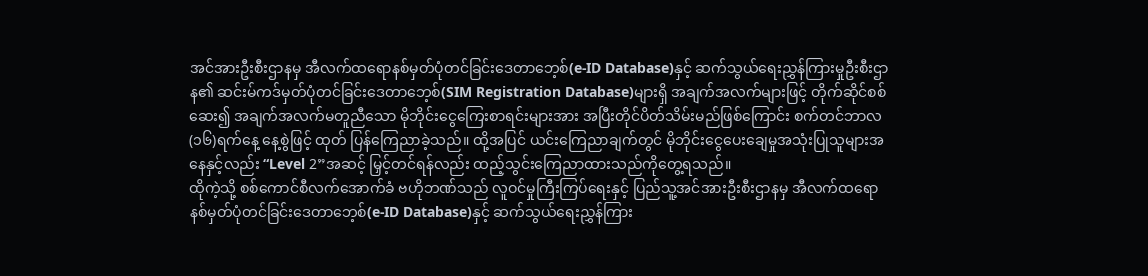အင်အားဦးစီးဌာနမှ အီလက်ထရောနစ်မှတ်ပုံတင်ခြင်းဒေတာဘေ့စ်(e-ID Database)နှင့် ဆက်သွယ်ရေးညွှန်ကြားမှုဦးစီးဌာန၏ ဆင်းမ်ကဒ်မှတ်ပုံတင်ခြင်းဒေတာဘေ့စ်(SIM Registration Database)များရှိ အချက်အလက်များဖြင့် တိုက်ဆိုင်စစ်ဆေး၍ အချက်အလက်မတူညီသော မိုဘိုင်းငွေကြေးစာရင်းများအား အပြီးတိုင်ပိတ်သိမ်းမည်ဖြစ်ကြောင်း စက်တင်ဘာလ(၁၆)ရက်နေ့ နေ့စွဲဖြင့် ထုတ် ပြန်ကြေညာခဲ့သည်။ ထို့အပြင် ယင်းကြေညာချက်တွင် မိုဘိုင်းငွေပေးချေမှုအသုံးပြုသူများအနေနှင့်လည်း “Level 2”အဆင့် မြှင့်တင်ရန်လည်း ထည့်သွင်းကြေညာထားသည်ကိုတွေ့ရသည်။
ထိုကဲ့သို့ စစ်ကောင်စီလက်အောက်ခံ ဗဟိုဘဏ်သည် လူဝင်မှုကြီးကြပ်ရေးနှင့် ပြည်သူ့အင်အားဦးစီးဌာနမှ အီလက်ထရောနစ်မှတ်ပုံတင်ခြင်းဒေတာဘေ့စ်(e-ID Database)နှင့် ဆက်သွယ်ရေးညွှန်ကြား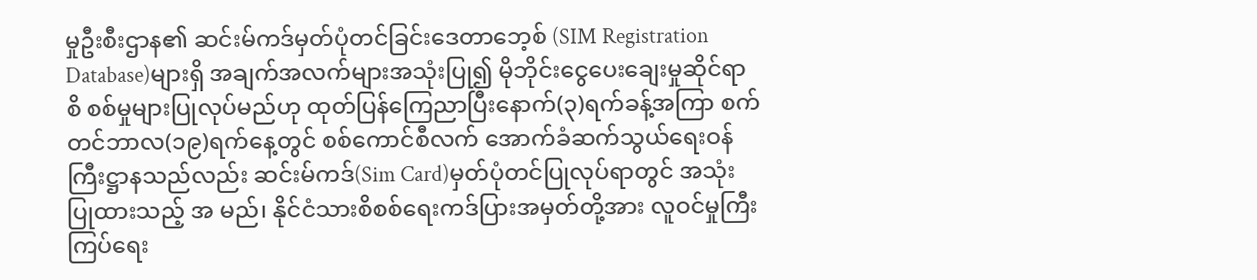မှုဦးစီးဌာန၏ ဆင်းမ်ကဒ်မှတ်ပုံတင်ခြင်းဒေတာဘေ့စ် (SIM Registration Database)များရှိ အချက်အလက်များအသုံးပြု၍ မိုဘိုင်းငွေပေးချေးမှုဆိုင်ရာစိ စစ်မှုများပြုလုပ်မည်ဟု ထုတ်ပြန်ကြေညာပြီးနောက်(၃)ရက်ခန့်အကြာ စက်တင်ဘာလ(၁၉)ရက်နေ့တွင် စစ်ကောင်စီလက် အောက်ခံဆက်သွယ်ရေးဝန်ကြီးဋ္ဌာနသည်လည်း ဆင်းမ်ကဒ်(Sim Card)မှတ်ပုံတင်ပြုလုပ်ရာတွင် အသုံးပြုထားသည့် အ မည်၊ နိုင်ငံသားစိစစ်ရေးကဒ်ပြားအမှတ်တို့အား လူဝင်မှုကြီးကြပ်ရေး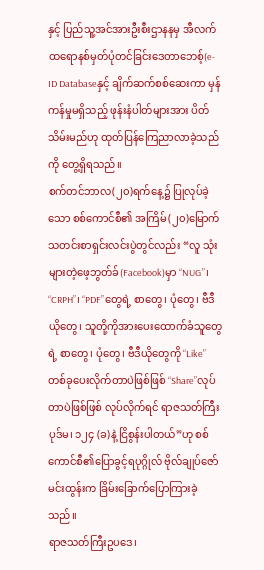နှင့် ပြည်သူ့အင်အားဦးစီးဌာနနမှ အီလက်ထရောနစ်မှတ်ပုံတင်ခြင်းဒေတာဘေစ့်(e-ID Databaseနှင့် ချိက်ဆက်စစ်ဆေးကာ မှန်ကန်မှုမရှိသည့် ဖုန်းနံပါတ်များအား ပိတ်သိမ်းမည်ဟု ထုတ်ပြန်ကြေညာလာခဲ့သည်ကို တွေ့ရှိရသည်။
စက်တင်ဘာလ(၂၀)ရက်နေ့၌ ပြုလုပ်ခဲ့သော စစ်ကောင်စီ၏ အကြိမ်(၂၀)မြောက်သတင်းစာရှင်းလင်းပွဲတွင်လည်း “လူ သုံးများတဲ့ဖေ့ဘွတ်ခ်(Facebook)မှာ “NUG”၊ “CRPH”၊ “PDF”တွေရဲ့ စာတွေ၊ ပုံတွေ၊ ဗီဒီယိုတွေ၊ သူတို့ကိုအားပေးထောက်ခံသူတွေရဲ့ စာတွေ၊ ပုံတွေ၊ ဗီဒီယိုတွေကို “Like”တစ်ခုပေးလိုက်တာပဲဖြစ်ဖြစ် “Share”လုပ်တာပဲဖြစ်ဖြစ် လုပ်လိုက်ရင် ရာဇသတ်ကြီးပုဒ်မ၊ ၁၂၄ (ခ)နဲ့ ငြိစွန်းပါတယ်”ဟု စစ်ကောင်စီ၏ပြောခွင့်ရပုဂ္ဂိုလ် ဗိုလ်ချုပ်ဇော်မင်းထွန်းက ခြိမ်းခြောက်ပြောကြားခဲ့သည်။
ရာဇသတ်ကြီးဥပဒေ၊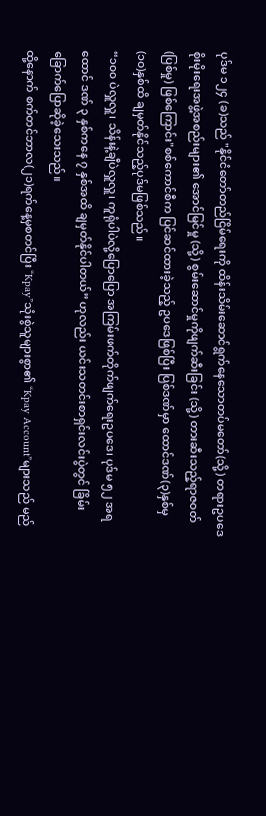ပုဒ်မ ၁၂၄ (ခ)သည် "နိုင်ငံတော်တည်ငြိမ်ရေးကို ထိန်းသိမ်းဆောင်ရွက်နေသောတပ်မတော်(သို့) တရားဥပဒေစိုးမိုးရေးအဖွဲ့အစည်းများ၏ အောင်မြင်မှု (သို့) စွမ်းဆောင်မှုကိုဖျက်ဆီးခြင်း (သို့) တားဆီးသည့်ရာဇဝတ်(ပြစ်မှု) ဖြစ်ကြောင်း"စစ်ကောင်စီက ပြင်ဆင်ထားခဲ့သည့် ဥပဒေဖြစ်ပြီး ပြစ်ဒဏ်မှာ ထောင်ဒဏ်(၃)နှစ်မှ (၁၀)နှစ်ထိ ချမှတ်နိုင်သည့်ပုဒ်မဖြစ်သည်။
“၁၀၀ ပဲလှူလှူ၊ သိန်းနဲ့ချီပဲလှူလှူ၊ ကူရုံပါပဲလို့ပြောပြော အကြမ်းဖက်တိုက်ဖျက်ရေးဥပဒေ၊ ပုဒ်မ ၅၂ အရ ထောင် ဒဏ် ၃ နှစ်ကနေ ၇ နှစ်အထိ ချမှတ်နိုင်ပါတယ်” ဟုလည်း ယင်းသတင်းစာရှင်းလင်းပွဲတွင် ခြိမ်းခြောက်ပြောဆိုခဲ့သေးသည်။
ထို့နောက် စက်တင်ဘာလ(၂၁)ရက်နေ့မှစတင်ပြီး “Kpay”သုံးစွဲသူများစွာ၏ “Kpay Account”များသည် မည်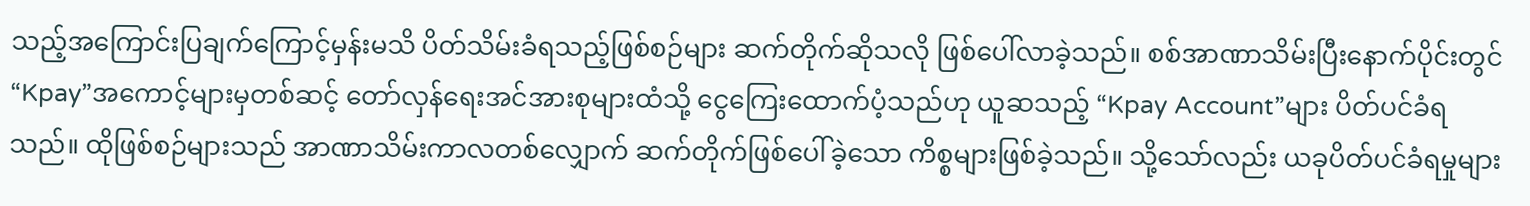သည့်အကြောင်းပြချက်ကြောင့်မှန်းမသိ ပိတ်သိမ်းခံရသည့်ဖြစ်စဉ်များ ဆက်တိုက်ဆိုသလို ဖြစ်ပေါ်လာခဲ့သည်။ စစ်အာဏာသိမ်းပြီးနောက်ပိုင်းတွင် “Kpay”အကောင့်များမှတစ်ဆင့် တော်လှန်ရေးအင်အားစုများထံသို့ ငွေကြေးထောက်ပံ့သည်ဟု ယူဆသည့် “Kpay Account”များ ပိတ်ပင်ခံရသည်။ ထိုဖြစ်စဉ်များသည် အာဏာသိမ်းကာလတစ်လျှောက် ဆက်တိုက်ဖြစ်ပေါ်ခဲ့သော ကိစ္စများဖြစ်ခဲ့သည်။ သို့သော်လည်း ယခုပိတ်ပင်ခံရမှုများ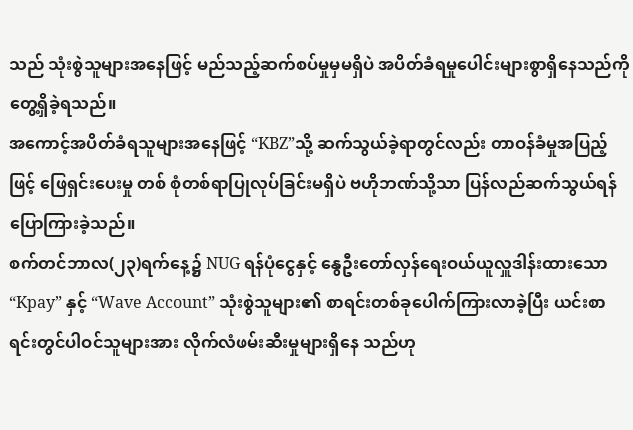သည် သုံးစွဲသူများအနေဖြင့် မည်သည့်ဆက်စပ်မှုမှမရှိပဲ အပိတ်ခံရမှုပေါင်းများစွာရှိနေသည်ကို တွေ့ရှိခဲ့ရသည်။
အကောင့်အပိတ်ခံရသူများအနေဖြင့် “KBZ”သို့ ဆက်သွယ်ခဲ့ရာတွင်လည်း တာဝန်ခံမှုအပြည့်ဖြင့် ဖြေရှင်းပေးမှု တစ် စုံတစ်ရာပြုလုပ်ခြင်းမရှိပဲ ဗဟိုဘဏ်သို့သာ ပြန်လည်ဆက်သွယ်ရန် ပြောကြားခဲ့သည်။
စက်တင်ဘာလ(၂၃)ရက်နေ့၌ NUG ရန်ပုံငွေနှင့် နွေဦးတော်လှန်ရေးဝယ်ယူလှူဒါန်းထားသော “Kpay” နှင့် “Wave Account” သုံးစွဲသူများ၏ စာရင်းတစ်ခုပေါက်ကြားလာခဲ့ပြီး ယင်းစာရင်းတွင်ပါဝင်သူများအား လိုက်လံဖမ်းဆီးမှုများရှိနေ သည်ဟု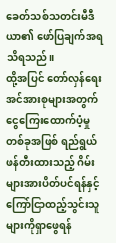ခေတ်သစ်သတင်းမီဒီယာ၏ ဖော်ပြချက်အရ သိရသည်။
ထို့အပြင် တော်လှန်ရေးအင်အားစုများအတွက် ငွေကြေးထောက်ပံ့မှုတစ်ခုအဖြစ် ရည်ရွယ်ဖန်တီးထားသည့် ဂိမ်းများအားပိတ်ပင်ရန်နှင့် ကြော်ငြာထည့်သွင်းသူများကိုရှာဖွေရန်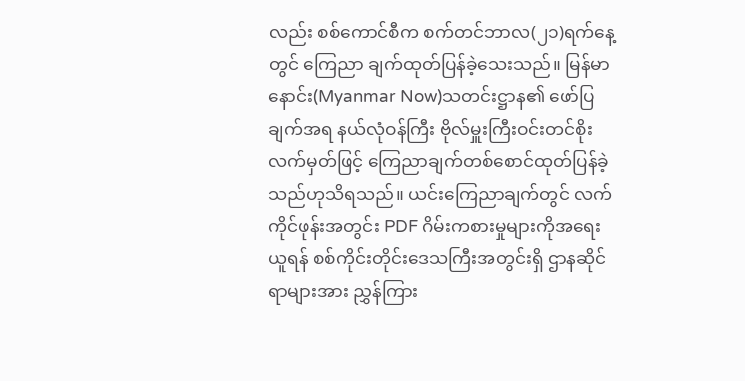လည်း စစ်ကောင်စီက စက်တင်ဘာလ(၂၁)ရက်နေ့တွင် ကြေညာ ချက်ထုတ်ပြန်ခဲ့သေးသည်။ မြန်မာနောင်း(Myanmar Now)သတင်းဋ္ဌာန၏ ဖော်ပြချက်အရ နယ်လုံဝန်ကြီး ဗိုလ်မှူးကြီးဝင်းတင်စိုးလက်မှတ်ဖြင့် ကြေညာချက်တစ်စောင်ထုတ်ပြန်ခဲ့သည်ဟုသိရသည်။ ယင်းကြေညာချက်တွင် လက်ကိုင်ဖုန်းအတွင်း PDF ဂိမ်းကစားမှုများကိုအရေးယူရန် စစ်ကိုင်းတိုင်းဒေသကြီးအတွင်းရှိ ဌာနဆိုင်ရာများအား ညွှန်ကြား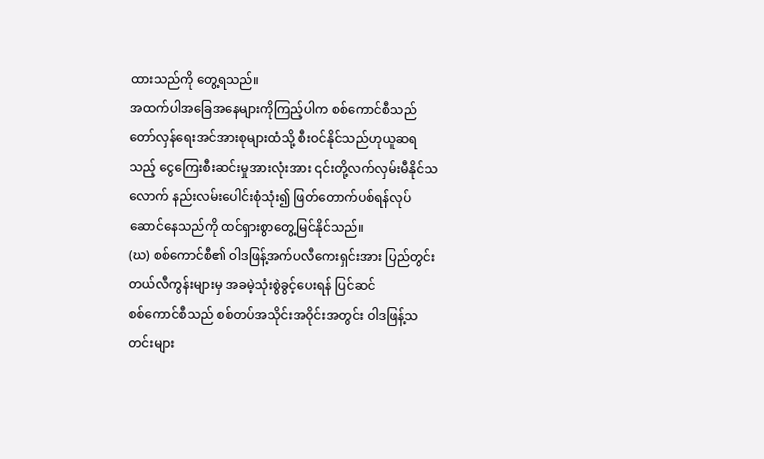ထားသည်ကို တွေ့ရသည်။
အထက်ပါအခြေအနေများကိုကြည့်ပါက စစ်ကောင်စီသည် တော်လှန်ရေးအင်အားစုများထံသို့ စီးဝင်နိုင်သည်ဟုယူဆရသည့် ငွေကြေးစီးဆင်းမှုအားလုံးအား ၎င်းတို့လက်လှမ်းမီနိုင်သလောက် နည်းလမ်းပေါင်းစုံသုံး၍ ဖြတ်တောက်ပစ်ရန်လုပ် ဆောင်နေသည်ကို ထင်ရှားစွာတွေ့မြင်နိုင်သည်။
(ဃ) စစ်ကောင်စီ၏ ဝါဒဖြန့်အက်ပလီကေးရှင်းအား ပြည်တွင်းတယ်လီကွန်းများမှ အခမဲ့သုံးစွဲခွင့်ပေးရန် ပြင်ဆင်
စစ်ကောင်စီသည် စစ်တပ်အသိုင်းအဝိုင်းအတွင်း ဝါဒဖြန့်သတင်းများ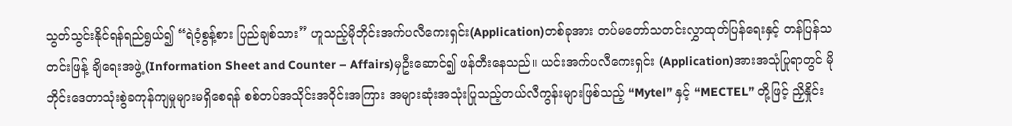သွတ်သွင်းနိုင်ရန်ရည်ရွယ်၍ “ရဲဝံ့စွန့်စား ပြည်ချစ်သား” ဟူသည့်မိုဘိုင်းအက်ပလီကေးရှင်း(Application)တစ်ခုအား တပ်မတော်သတင်းလွှာထုတ်ပြန်ရေးနှင့် တန်ပြန်သတင်းဖြန့် ချိရေးအဖွဲ့(Information Sheet and Counter – Affairs)မှဦးဆောင်၍ ဖန်တီးနေသည်။ ယင်းအက်ပလီကေးရှင်း (Application)အားအသုံပြုရာတွင် မိုဘိုင်းဒေတာသုံးစွဲခကုန်ကျမှုများမရှိစေရန် စစ်တပ်အသိုင်းအဝိုင်းအကြား အများဆုံးအသုံးပြုသည့်တယ်လီကွန်းများဖြစ်သည့် “Mytel” နှင့် “MECTEL” တို့ဖြင့် ညှိနှိုင်း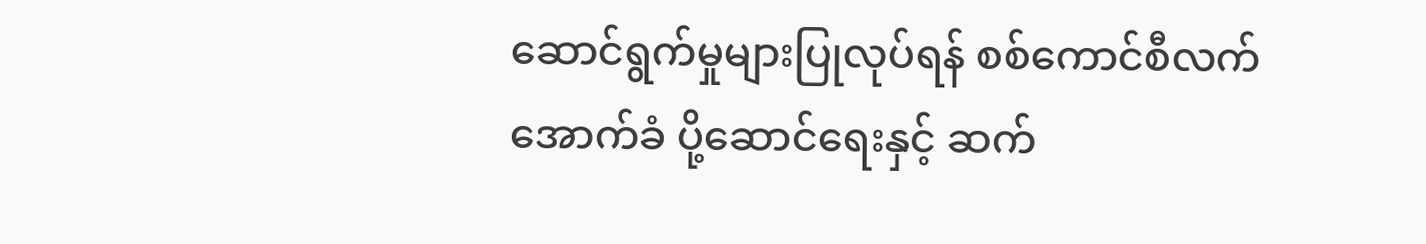ဆောင်ရွက်မှုများပြုလုပ်ရန် စစ်ကောင်စီလက်အောက်ခံ ပို့ဆောင်ရေးနှင့် ဆက်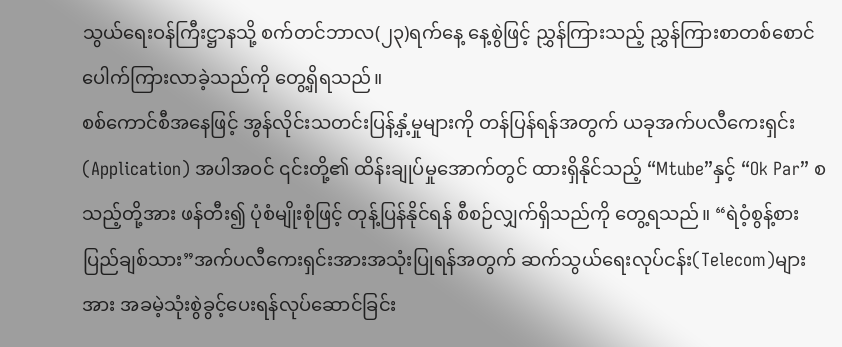သွယ်ရေးဝန်ကြီးဋ္ဌာနသို့ စက်တင်ဘာလ(၂၃)ရက်နေ့ နေ့စွဲဖြင့် ညွှန်ကြားသည့် ညွှန်ကြားစာတစ်စောင်ပေါက်ကြားလာခဲ့သည်ကို တွေ့ရှိရသည်။
စစ်ကောင်စီအနေဖြင့် အွန်လိုင်းသတင်းပြန့်နှံ့မှုများကို တန်ပြန်ရန်အတွက် ယခုအက်ပလီကေးရှင်း(Application) အပါအဝင် ၎င်းတို့၏ ထိန်းချုပ်မှုအောက်တွင် ထားရှိနိုင်သည့် “Mtube”နှင့် “Ok Par” စသည့်တို့အား ဖန်တီး၍ ပုံစံမျိုးစုံဖြင့် တုန့်ပြန်နိုင်ရန် စီစဉ်လျှက်ရှိသည်ကို တွေ့ရသည်။ “ရဲဝံ့စွန့်စား ပြည်ချစ်သား”အက်ပလီကေးရှင်းအားအသုံးပြုရန်အတွက် ဆက်သွယ်ရေးလုပ်ငန်း(Telecom)များအား အခမဲ့သုံးစွဲခွင့်ပေးရန်လုပ်ဆောင်ခြင်း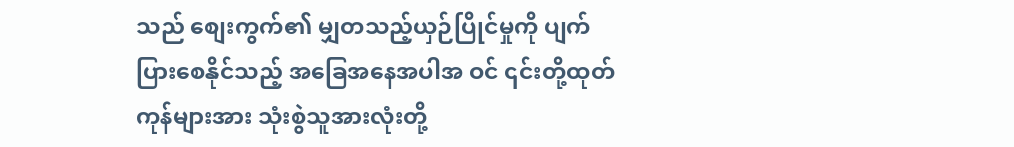သည် စျေးကွက်၏ မျှတသည့်ယှဉ်ပြိုင်မှုကို ပျက်ပြားစေနိုင်သည့် အခြေအနေအပါအ ဝင် ၎င်းတို့ထုတ်ကုန်များအား သုံးစွဲသူအားလုံးတို့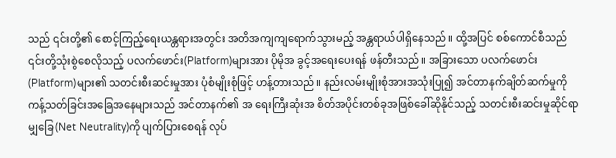သည် ၎င်းတို့၏ စောင့်ကြည့်ရေးယန္တရားအတွင်း အတိအကျကျရောက်သွားမည့် အန္တရာယ်ပါရှိနေသည်။ ထို့အပြင် စစ်ကောင်စီသည် ၎င်းတို့သုံးစွဲစေလိုသည့် ပလက်ဖောင်း(Platform)များအား ပိုမိုအ ခွင့်အရေးပေးရန် ဖန်တီးသည်။ အခြားသော ပလက်ဖောင်း(Platform)များ၏ သတင်းစီးဆင်းမှုအား ပုံစံမျိုးစုံဖြင့် ဟန့်တားသည်။ နည်းလမ်းမျိုးစုံအားအသုံးပြု၍ အင်တာနက်ချိတ်ဆက်မှုကို ကန့်သတ်ခြင်းအခြေအနေများသည် အင်တာနက်၏ အ ရေးကြီးဆုံးအ စိတ်အပိုင်းတစ်ခုအဖြစ်ခေါ်ဆိုနိုင်သည့် သတင်းစီးဆင်းမှုဆိုင်ရာမျှခြေ(Net Neutrality)ကို ပျက်ပြားစေရန် လုပ်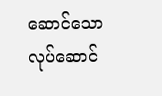ဆောင်သော လုပ်ဆောင်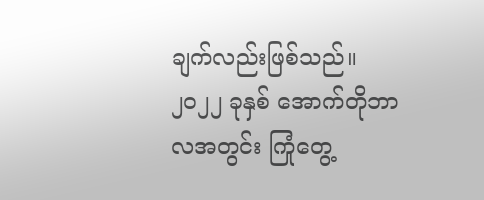ချက်လည်းဖြစ်သည်။
၂၀၂၂ ခုနှစ် အောက်တိုဘာလအတွင်း ကြုံတွေ့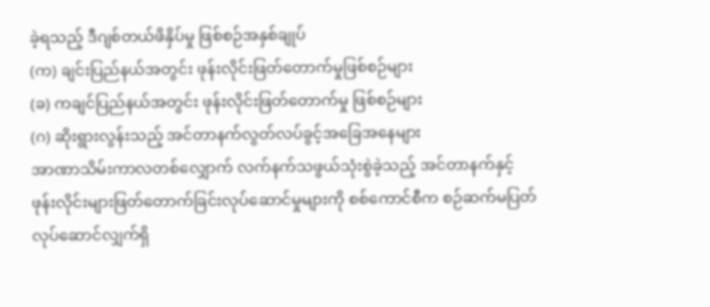ခဲ့ရသည့် ဒီဂျစ်တယ်ဖိနှိပ်မှု ဖြစ်စဉ်အနှစ်ချုပ်
(က) ချင်းပြည်နယ်အတွင်း ဖုန်းလိုင်းဖြတ်တောက်မှုဖြစ်စဉ်များ
(ခ) ကချင်ပြည်နယ်အတွင်း ဖုန်းလိုင်းဖြတ်တောက်မှု ဖြစ်စဉ်များ
(ဂ) ဆိုးရွားလွန်းသည့် အင်တာနက်လွတ်လပ်ခွင့်အခြေအနေများ
အာဏာသိမ်းကာလတစ်လျှောက် လက်နက်သဖွယ်သုံးစွဲခဲ့သည့် အင်တာနက်နှင့် ဖုန်းလိုင်းများဖြတ်တောက်ခြင်းလုပ်ဆောင်မှုများကို စစ်ကောင်စီက စဉ်ဆက်မပြတ်လုပ်ဆောင်လျှက်ရှိ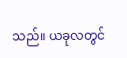သည်။ ယခုလတွင်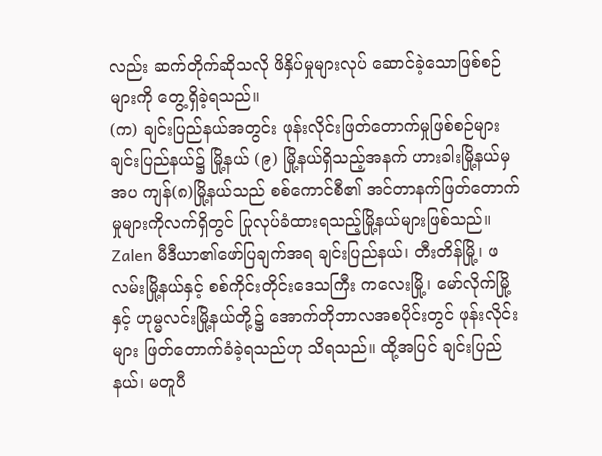လည်း ဆက်တိုက်ဆိုသလို ဖိနှိပ်မှုများလုပ် ဆောင်ခဲ့သောဖြစ်စဉ်များကို တွေ့ရှိခဲ့ရသည်။
(က) ချင်းပြည်နယ်အတွင်း ဖုန်းလိုင်းဖြတ်တောက်မှုဖြစ်စဉ်များ ချင်းပြည်နယ်၌ မြို့နယ် (၉) မြို့နယ်ရှိသည့်အနက် ဟားခါးမြို့နယ်မှအပ ကျန်(၈)မြို့နယ်သည် စစ်ကောင်စီ၏ အင်တာနက်ဖြတ်တောက်မှုများကိုလက်ရှိတွင် ပြုလုပ်ခံထားရသည့်မြို့နယ်များဖြစ်သည်။ Zalen မီဒီယာ၏ဖော်ပြချက်အရ ချင်းပြည်နယ်၊ တီးတိန်မြို့၊ ဖလမ်းမြို့နယ်နှင့် စစ်ကိုင်းတိုင်းဒေသကြီး ကလေးမြို့၊ မော်လိုက်မြို့နှင့် ဟုမ္မလင်းမြို့နယ်တို့၌ အောက်တိုဘာလအစပိုင်းတွင် ဖုန်းလိုင်းများ ဖြတ်တောက်ခံခဲ့ရသည်ဟု သိရသည်။ ထို့အပြင် ချင်းပြည်နယ်၊ မတူပီ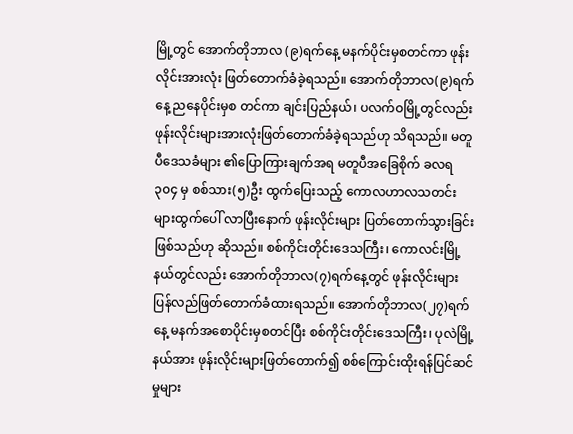မြို့တွင် အောက်တိုဘာလ (၉)ရက်နေ့ မနက်ပိုင်းမှစတင်ကာ ဖုန်းလိုင်းအားလုံး ဖြတ်တောက်ခံခဲ့ရသည်။ အောက်တိုဘာလ(၉)ရက်နေ့ ညနေပိုင်းမှစ တင်ကာ ချင်းပြည်နယ်၊ ပလက်ဝမြို့တွင်လည်း ဖုန်းလိုင်းများအားလုံးဖြတ်တောက်ခံခဲ့ရသည်ဟု သိရသည်။ မတူပီဒေသခံများ ၏ပြောကြားချက်အရ မတူပီအခြေစိုက် ခလရ ၃၀၄ မှ စစ်သား(၅)ဦး ထွက်ပြေးသည့် ကောလဟာလသတင်းများထွက်ပေါ် လာပြီးနောက် ဖုန်းလိုင်းများ ပြတ်တောက်သွားခြင်းဖြစ်သည်ဟု ဆိုသည်။ စစ်ကိုင်းတိုင်းဒေသကြီး၊ ကောလင်းမြို့နယ်တွင်လည်း အောက်တိုဘာလ(၇)ရက်နေ့တွင် ဖုန်းလိုင်းများ ပြန်လည်ဖြတ်တောက်ခံထားရသည်။ အောက်တိုဘာလ(၂၇)ရက်နေ့ မနက်အစောပိုင်းမှစတင်ပြီး စစ်ကိုင်းတိုင်းဒေသကြီး၊ ပုလဲမြို့နယ်အား ဖုန်းလိုင်းများဖြတ်တောက်၍ စစ်ကြောင်းထိုးရန်ပြင်ဆင်မှုများ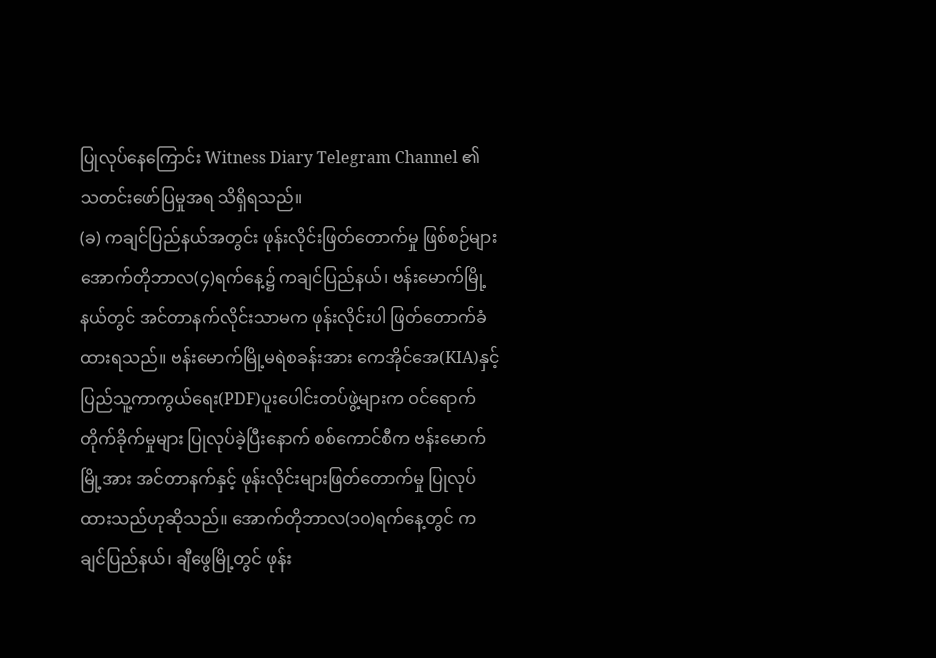ပြုလုပ်နေကြောင်း Witness Diary Telegram Channel ၏ သတင်းဖော်ပြမှုအရ သိရှိရသည်။
(ခ) ကချင်ပြည်နယ်အတွင်း ဖုန်းလိုင်းဖြတ်တောက်မှု ဖြစ်စဉ်များ အောက်တိုဘာလ(၄)ရက်နေ့၌ ကချင်ပြည်နယ်၊ ဗန်းမောက်မြို့နယ်တွင် အင်တာနက်လိုင်းသာမက ဖုန်းလိုင်းပါ ဖြတ်တောက်ခံထားရသည်။ ဗန်းမောက်မြို့မရဲစခန်းအား ကေအိုင်အေ(KIA)နှင့် ပြည်သူ့ကာကွယ်ရေး(PDF)ပူးပေါင်းတပ်ဖွဲ့များက ဝင်ရောက်တိုက်ခိုက်မှုများ ပြုလုပ်ခဲ့ပြီးနောက် စစ်ကောင်စီက ဗန်းမောက်မြို့အား အင်တာနက်နှင့် ဖုန်းလိုင်းများဖြတ်တောက်မှု ပြုလုပ်ထားသည်ဟုဆိုသည်။ အောက်တိုဘာလ(၁၀)ရက်နေ့တွင် ကချင်ပြည်နယ်၊ ချီဖွေမြို့တွင် ဖုန်း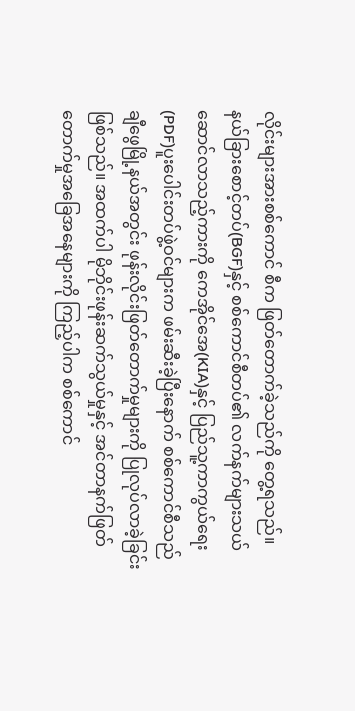လိုင်းများအားစစ်ကောင် စီက ဖြတ်တောက်ခဲ့သည်ကို တွေ့ရသည်။ နယ်ခြားစောင့်တပ်(BGF)နှင့် စစ်ကောင်စီတပ်၏ လက်နက်များသယ်ဆောင်လာသည့်ကားကို ကေအိုင်အေ(KIA)နှင့် ပြည်သူ့ကာကွယ်ရေး(PDF)ပူးပေါင်းတပ်ဖွဲ့ဝင်များက ဖမ်းဆီးခဲ့ပြီးနောက် စစ်ကောင်စီသည် ချီဖွေမြို့နယ်အတွင်း ဖုန်းလိုင်းဖြတ်တောက်မှုများကို ပြုလုပ်လာခဲ့ခြင်းဖြစ်သည်။ အထက်ပါ မိုဘိုင်းဖုန်းဆက်သွယ်မှုနှင့် အင်တာနက်ဖြတ်တောက်မှုအခြေအနေများကို ကြည့်ပါက စစ်ကောင်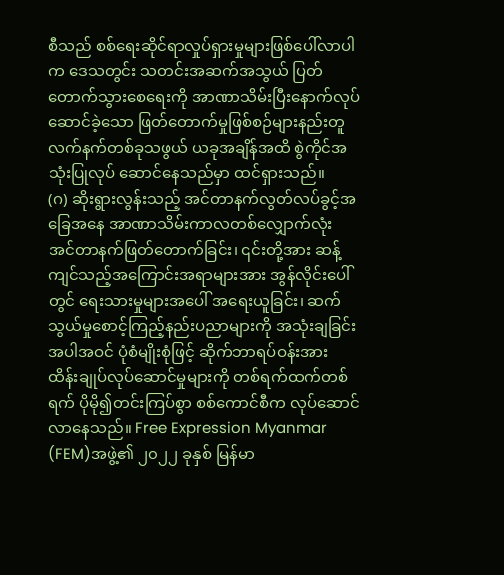စီသည် စစ်ရေးဆိုင်ရာလှုပ်ရှားမှုများဖြစ်ပေါ်လာပါက ဒေသတွင်း သတင်းအဆက်အသွယ် ပြတ်တောက်သွားစေရေးကို အာဏာသိမ်းပြီးနောက်လုပ်ဆောင်ခဲ့သော ဖြတ်တောက်မှုဖြစ်စဉ်များနည်းတူ လက်နက်တစ်ခုသဖွယ် ယခုအချိန်အထိ စွဲကိုင်အသုံးပြုလုပ် ဆောင်နေသည်မှာ ထင်ရှားသည်။
(ဂ) ဆိုးရွားလွန်းသည့် အင်တာနက်လွတ်လပ်ခွင့်အခြေအနေ အာဏာသိမ်းကာလတစ်လျှောက်လုံး အင်တာနက်ဖြတ်တောက်ခြင်း၊ ၎င်းတို့အား ဆန့်ကျင်သည့်အကြောင်းအရာများအား အွန်လိုင်းပေါ်တွင် ရေးသားမှုများအပေါ် အရေးယူခြင်း၊ ဆက်သွယ်မှုစောင့်ကြည့်နည်းပညာများကို အသုံးချခြင်းအပါအဝင် ပုံစံမျိုးစုံဖြင့် ဆိုက်ဘာရပ်ဝန်းအား ထိန်းချုပ်လုပ်ဆောင်မှုများကို တစ်ရက်ထက်တစ်ရက် ပိုမို၍တင်းကြပ်စွာ စစ်ကောင်စီက လုပ်ဆောင်လာနေသည်။ Free Expression Myanmar (FEM)အဖွဲ့၏ ၂၀၂၂ ခုနှစ် မြန်မာ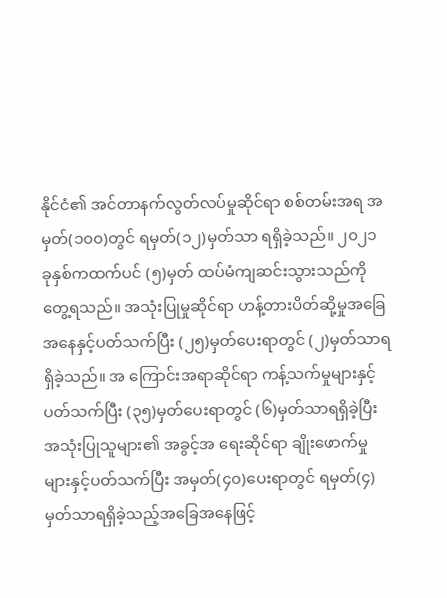နိုင်ငံ၏ အင်တာနက်လွတ်လပ်မှုဆိုင်ရာ စစ်တမ်းအရ အမှတ်(၁၀၀)တွင် ရမှတ်(၁၂)မှတ်သာ ရရှိခဲ့သည်။ ၂၀၂၁ ခုနှစ်ကထက်ပင် (၅)မှတ် ထပ်မံကျဆင်းသွားသည်ကို တွေ့ရသည်။ အသုံးပြုမှုဆိုင်ရာ ဟန့်တားပိတ်ဆို့မှုအခြေအနေနှင့်ပတ်သက်ပြီး (၂၅)မှတ်ပေးရာတွင် (၂)မှတ်သာရရှိခဲ့သည်။ အ ကြောင်းအရာဆိုင်ရာ ကန့်သက်မှုများနှင့်ပတ်သက်ပြီး (၃၅)မှတ်ပေးရာတွင် (၆)မှတ်သာရရှိခဲ့ပြီး အသုံးပြုသူများ၏ အခွင့်အ ရေးဆိုင်ရာ ချိုးဖောက်မှုများနှင့်ပတ်သက်ပြီး အမှတ်(၄၀)ပေးရာတွင် ရမှတ်(၄)မှတ်သာရရှိခဲ့သည့်အခြေအနေဖြင့်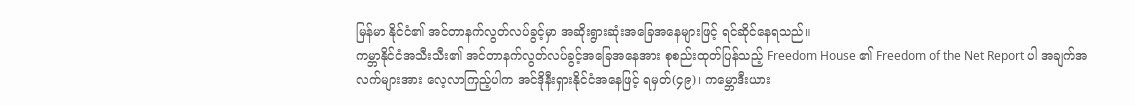မြန်မာ နိုင်ငံ၏ အင်တာနက်လွတ်လပ်ခွင့်မှာ အဆိုးရွားဆုံးအခြေအနေများဖြင့် ရင်ဆိုင်နေရသည်။
ကမ္ဘာနိုင်ငံအသီးသီး၏ အင်တာနက်လွတ်လပ်ခွင့်အခြေအနေအား စုစည်းထုတ်ပြန်သည့် Freedom House ၏ Freedom of the Net Report ပါ အချက်အလက်များအား လေ့လာကြည့်ပါက အင်ဒိုနီးရှားနိုင်ငံအနေဖြင့် ရမှတ်(၄၉)၊ ကမ္ဘောဒီးယား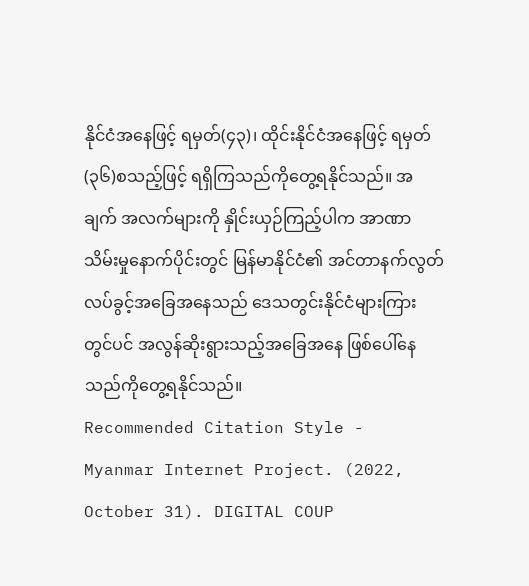နိုင်ငံအနေဖြင့် ရမှတ်(၄၃)၊ ထိုင်းနိုင်ငံအနေဖြင့် ရမှတ်(၃၆)စသည့်ဖြင့် ရရှိကြသည်ကိုတွေ့ရနိုင်သည်။ အချက် အလက်များကို နှိုင်းယှဉ်ကြည့်ပါက အာဏာသိမ်းမှုနောက်ပိုင်းတွင် မြန်မာနိုင်ငံ၏ အင်တာနက်လွတ်လပ်ခွင့်အခြေအနေသည် ဒေသတွင်းနိုင်ငံများကြားတွင်ပင် အလွန်ဆိုးရွားသည့်အခြေအနေ ဖြစ်ပေါ်နေသည်ကိုတွေ့ရနိုင်သည်။
Recommended Citation Style -
Myanmar Internet Project. (2022, October 31). DIGITAL COUP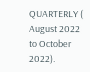QUARTERLY ( August 2022 to October 2022).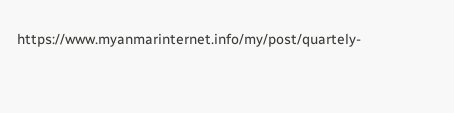https://www.myanmarinternet.info/my/post/quartely-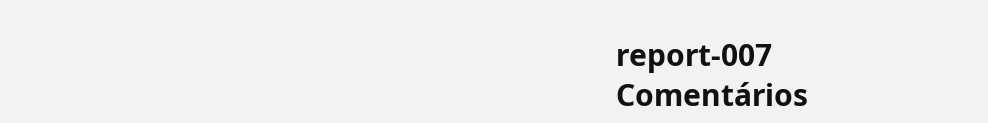report-007
Comentários